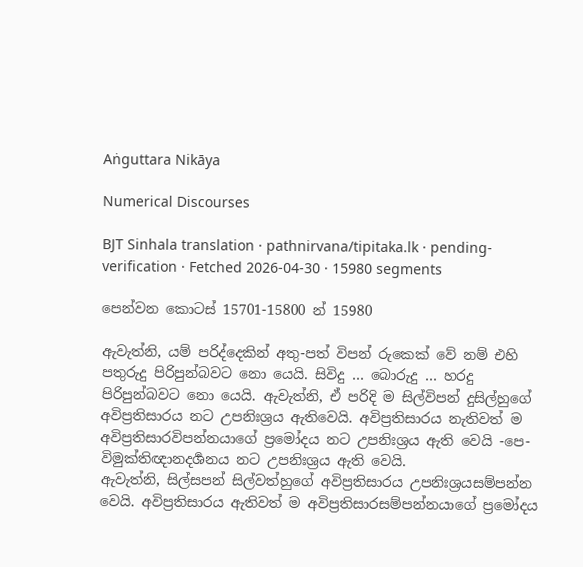Aṅguttara Nikāya

Numerical Discourses

BJT Sinhala translation · pathnirvana/tipitaka.lk · pending-verification · Fetched 2026-04-30 · 15980 segments

පෙන්වන කොටස් 15701-15800 න් 15980

ඇවැත්නි, යම් පරිද්දෙකින් අතු-පත් විපන් රුකෙක් වේ නම් එහි පතුරුදු පිරිපුන්බවට නො යෙයි. සිවිදු … බොරුදු … හරදු පිරිපුන්බවට නො යෙයි. ඇවැත්නි, ඒ පරිදි ම සිල්විපන් දුසිල්හුගේ අවිප්‍රතිසාරය නට උපනිඃශ්‍රය ඇතිවෙයි. අවිප්‍රතිසාරය නැතිවත් ම අවිප්‍රතිසාරවිපන්නයාගේ ප්‍රමෝදය නට උපනිඃශ්‍රය ඇති වෙයි -පෙ- විමුක්තිඥානදර්‍ශනය නට උපනිඃශ්‍රය ඇති වෙයි.
ඇවැත්නි, සිල්සපන් සිල්වත්හුගේ අවිප්‍රතිසාරය උපනිඃශ්‍රයසම්පන්න වෙයි. අවිප්‍රතිසාරය ඇතිවත් ම අවිප්‍රතිසාරසම්පන්නයාගේ ප්‍රමෝදය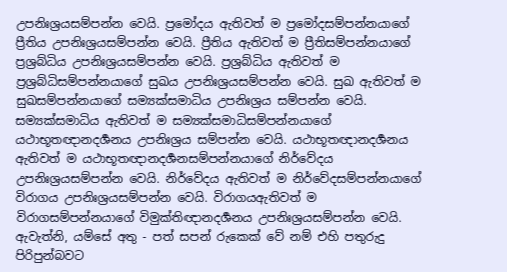උපනිඃශ්‍රයසම්පන්න වෙයි. ප්‍රමෝදය ඇතිවත් ම ප්‍රමෝදසම්පන්නයාගේ ප්‍රීතිය උපනිඃශ්‍රයසම්පන්න වෙයි. ප්‍රීතිය ඇතිවත් ම ප්‍රීතිසම්පන්නයාගේ ප්‍රශ්‍රබ්ධිය උපනිඃශ්‍රයසම්පන්න වෙයි. ප්‍රශ්‍රබ්ධිය ඇතිවත් ම ප්‍රශ්‍රබ්ධිසම්පන්නයාගේ සුඛය උපනිඃශ්‍රයසම්පන්න වෙයි. සුඛ ඇතිවත් ම සුඛසම්පන්නයාගේ සම්‍යක්සමාධිය උපනිඃශ්‍රය සම්පන්න වෙයි. සම්‍යක්සමාධිය ඇතිවත් ම සම්‍යක්සමාධිසම්පන්නයාගේ යථාභූතඥානදර්‍ශනය උපනිඃශ්‍රය සම්පන්න වෙයි. යථාභූතඥානදර්‍ශනය ඇතිවත් ම යථාභූතඥානදර්‍ශනසම්පන්නයාගේ නිර්වේදය උපනිඃශ්‍රයසම්පන්න වෙයි. නිර්වේදය ඇතිවත් ම නිර්වේදසම්පන්නයාගේ විරාගය උපනිඃශ්‍රයසම්පන්න වෙයි. විරාගයඇතිවත් ම විරාගසම්පන්නයාගේ විමුක්තිඥානදර්‍ශනය උපනිඃශ්‍රයසම්පන්න වෙයි.
ඇවැත්නි, යම්සේ අතු - පත් සපන් රුකෙක් වේ නම් එහි පතුරුදු පිරිපුන්බවට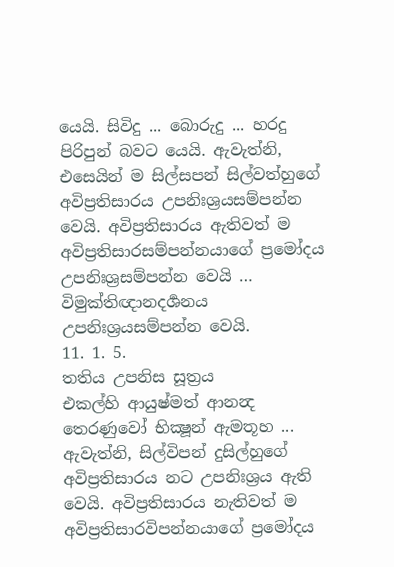යෙයි. සිවිදු ... බොරුදු ... හරදු පිරිපුන් බවට යෙයි. ඇවැත්නි, එසෙයින් ම සිල්සපන් සිල්වත්හුගේ අවිප්‍රතිසාරය උපනිඃශ්‍රයසම්පන්න වෙයි. අවිප්‍රතිසාරය ඇතිවත් ම අවිප්‍රතිසාරසම්පන්නයාගේ ප්‍රමෝදය උපනිඃශ්‍රසම්පන්න වෙයි … විමුක්තිඥානදර්‍ශනය උපනිඃශ්‍රයසම්පන්න වෙයි.
11. 1. 5.
තතිය උපනිස සූත්‍රය
එකල්හි ආයුෂ්මත් ආනන්‍ද තෙරණුවෝ භික්‍ෂූන් ඇමතූහ ... ඇවැත්නි, සිල්විපන් දුසිල්හුගේ අවිප්‍රතිසාරය නට උපනිඃශ්‍රය ඇති වෙයි. අවිප්‍රතිසාරය නැතිවත් ම අවිප්‍රතිසාරවිපන්නයාගේ ප්‍රමෝදය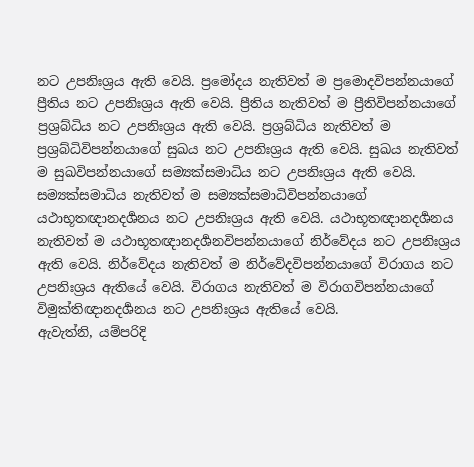නට උපනිඃශ්‍රය ඇති වෙයි. ප්‍රමෝදය නැතිවත් ම ප්‍රමොදවිපන්නයාගේ ප්‍රීතිය නට උපනිඃශ්‍රය ඇති වෙයි. ප්‍රීතිය නැතිවත් ම ප්‍රීතිවිපන්නයාගේ ප්‍රශ්‍රබ්ධිය නට උපනිඃශ්‍රය ඇති වෙයි. ප්‍රශ්‍රබ්ධිය නැතිවත් ම ප්‍රශ්‍රබ්ධිවිපන්නයාගේ සුඛය නට උපනිඃශ්‍රය ඇති වෙයි. සුඛය නැතිවත් ම සුඛවිපන්නයාගේ සම්‍යක්සමාධිය නට උපනිඃශ්‍රය ඇති වෙයි. සම්‍යක්සමාධිය නැතිවත් ම සම්‍යක්සමාධිවිපන්නයාගේ යථාභූතඥානදර්‍ශනය නට උපනිඃශ්‍රය ඇති වෙයි. යථාභූතඥානදර්‍ශනය නැතිවත් ම යථාභූතඥානදර්‍ශනවිපන්නයාගේ නිර්වේදය නට උපනිඃශ්‍රය ඇති වෙයි. නිර්වේදය නැතිවත් ම නිර්වේදවිපන්නයාගේ විරාගය නට උපනිඃශ්‍රය ඇතියේ වෙයි. විරාගය නැතිවත් ම විරාගවිපන්නයාගේ විමුක්තිඥානදර්‍ශනය නට උපනිඃශ්‍රය ඇතියේ වෙයි.
ඇවැත්නි, යම්පරිදි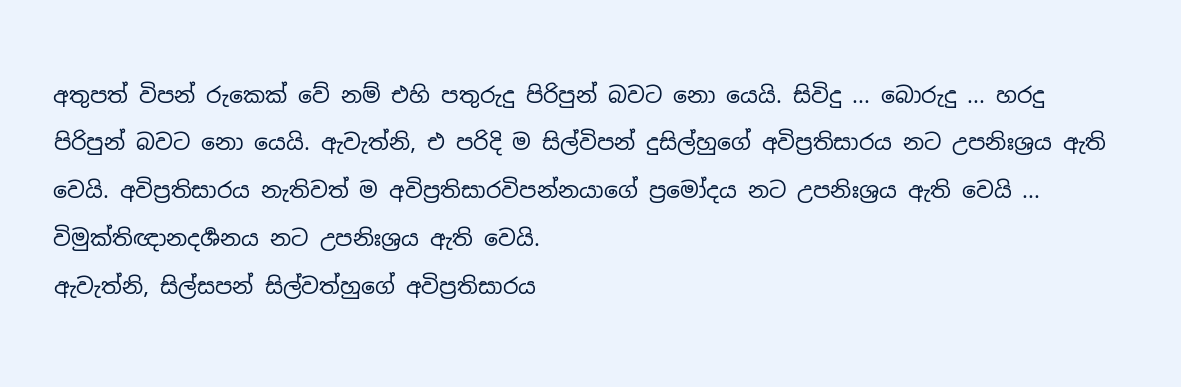අතුපත් විපන් රුකෙක් වේ නම් එහි පතුරුදු පිරිපුන් බවට නො යෙයි. සිවිදු ... බොරුදු ... හරදු පිරිපුන් බවට නො යෙයි. ඇවැත්නි, එ පරිදි ම සිල්විපන් දුසිල්හුගේ අවිප්‍රතිසාරය නට උපනිඃශ්‍රය ඇති වෙයි. අවිප්‍රතිසාරය නැතිවත් ම අවිප්‍රතිසාරවිපන්නයාගේ ප්‍රමෝදය නට උපනිඃශ්‍රය ඇති වෙයි ... විමුක්තිඥානදර්‍ශනය නට උපනිඃශ්‍රය ඇති වෙයි.
ඇවැත්නි, සිල්සපන් සිල්වත්හුගේ අවිප්‍රතිසාරය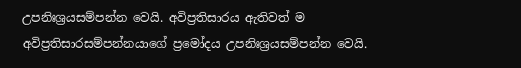උපනිඃශ්‍රයසම්පන්න වෙයි. අවිප්‍රතිසාරය ඇතිවත් ම අවිප්‍රතිසාරසම්පන්නයාගේ ප්‍රමෝදය උපනිඃශ්‍රයසම්පන්න වෙයි.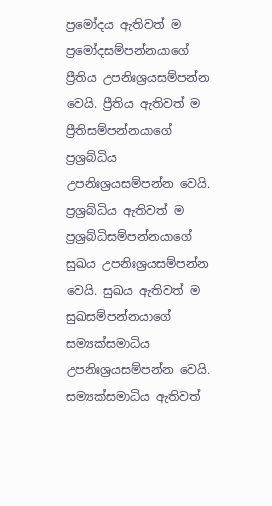ප්‍රමෝදය ඇතිවත් ම ප්‍රමෝදසම්පන්නයාගේ ප්‍රීතිය උපනිඃශ්‍රයසම්පන්න වෙයි. ප්‍රීතිය ඇතිවත් ම ප්‍රීතිසම්පන්නයාගේ ප්‍රශ්‍රබ්ධිය උපනිඃශ්‍රයසම්පන්න වෙයි. ප්‍රශ්‍රබ්ධිය ඇතිවත් ම ප්‍රශ්‍රබ්ධිසම්පන්නයාගේ සුඛය උපනිඃශ්‍රයසම්පන්න වෙයි. සුඛය ඇතිවත් ම සුඛසම්පන්නයාගේ සම්‍යක්සමාධිය උපනිඃශ්‍රයසම්පන්න වෙයි. සම්‍යක්සමාධිය ඇතිවත්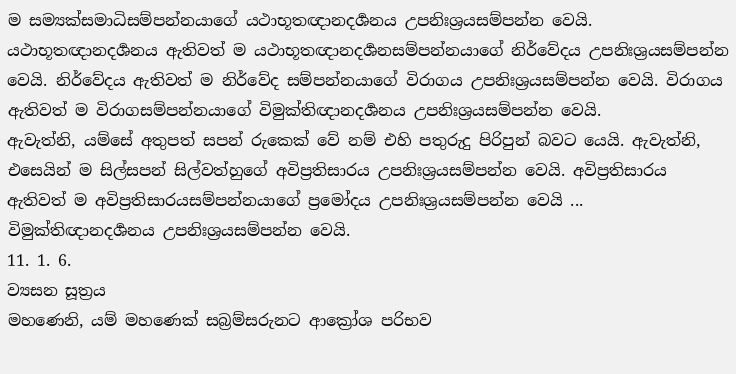ම සම්‍යක්සමාධිසම්පන්නයාගේ යථාභූතඥානදර්‍ශනය උපනිඃශ්‍රයසම්පන්න වෙයි. යථාභූතඥානදර්‍ශනය ඇතිවත් ම යථාභූතඥානදර්‍ශනසම්පන්නයාගේ නිර්වේදය උපනිඃශ්‍රයසම්පන්න වෙයි. නිර්වේදය ඇතිවත් ම නිර්වේද සම්පන්නයාගේ විරාගය උපනිඃශ්‍රයසම්පන්න වෙයි. විරාගය ඇතිවත් ම විරාගසම්පන්නයාගේ විමුක්තිඥානදර්‍ශනය උපනිඃශ්‍රයසම්පන්න වෙයි.
ඇවැත්නි, යම්සේ අතුපත් සපන් රුකෙක් වේ නම් එහි පතුරුදු පිරිපුන් බවට යෙයි. ඇවැත්නි, එසෙයින් ම සිල්සපන් සිල්වත්හුගේ අවිප්‍රතිසාරය උපනිඃශ්‍රයසම්පන්න වෙයි. අවිප්‍රතිසාරය ඇතිවත් ම අවිප්‍රතිසාරයසම්පන්නයාගේ ප්‍රමෝදය උපනිඃශ්‍රයසම්පන්න වෙයි ... විමුක්තිඥානදර්‍ශනය උපනිඃශ්‍රයසම්පන්න වෙයි.
11. 1. 6.
ව්‍යසන සූත්‍රය
මහණෙනි, යම් මහණෙක් සබ්‍රම්සරුනට ආක්‍රෝශ පරිභව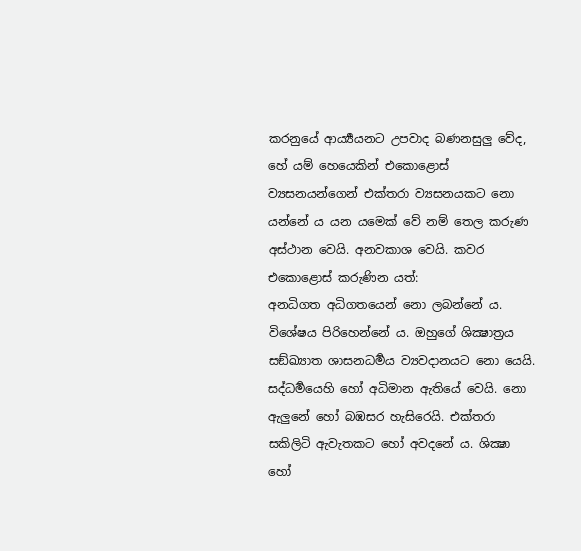කරනුයේ ආර්‍ය්‍යයනට උපවාද බණනසුලු වේද, හේ යම් හෙයෙකින් එකොළොස් ව්‍යසනයන්ගෙන් එක්තරා ව්‍යසනයකට නො යන්නේ ය යන යමෙක් වේ නම් තෙල කරුණ අස්ථාන වෙයි. අනවකාශ වෙයි. කවර එකොළොස් කරුණින යත්:
අනධිගත අධිගතයෙන් නො ලබන්නේ ය. විශේෂය පිරිහෙන්නේ ය. ඔහුගේ ශික්‍ෂාත්‍රය සඞ්ඛ්‍යාත ශාසනධර්‍මය ව්‍යවදානයට නො යෙයි. සද්ධර්‍මයෙහි හෝ අධිමාන ඇතියේ වෙයි. නො ඇලුනේ හෝ බඹසර හැසිරෙයි. එක්තරා සකිලිටි ඇවැතකට හෝ අවදනේ ය. ශික්‍ෂා හෝ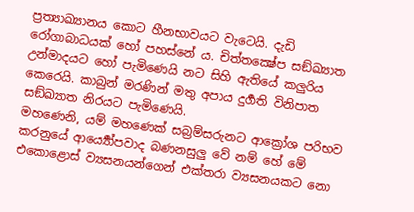ප්‍රත්‍යාඛ්‍යානය කොට හීනභාවයට වැටෙයි. දැඩි රෝගාබාධයක් හෝ පහස්නේ ය. චිත්තක්‍ෂේප සඞ්ඛ්‍යාත උන්මාදයට හෝ පැමිණෙයි නට සිහි ඇතියේ කලුරිය කෙරෙයි. කාබුන් මරණින් මතු අපාය දුර්‍ගති විනිපාත සඞ්ඛ්‍යාත නිරයට පැමිණෙයි.
මහණෙනි, යම් මහණෙක් සබ්‍රම්සරුනට ආක්‍රෝශ පරිභව කරනුයේ ආර්‍ය්‍යෝපවාද බණනසුලු වේ නම් හේ මේ එකොළොස් ව්‍යසනයන්ගෙන් එක්තරා ව්‍යසනයකට නො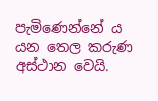පැමිණෙන්නේ ය යන තෙල කරුණ අස්ථාන වෙයි.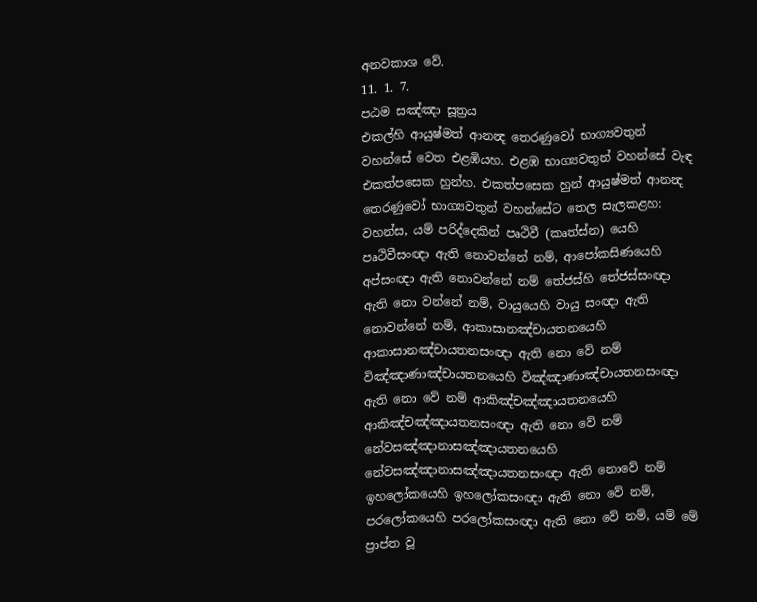අනවකාශ වේ.
11. 1. 7.
පඨම සඤ්ඤා සූත්‍රය
එකල්හි ආයුෂ්මත් ආනන්‍ද තෙරණුවෝ භාග්‍යවතුන් වහන්සේ වෙත එළඹියහ. එළඹ භාග්‍යවතුන් වහන්සේ වැඳ එකත්පසෙක හුන්හ. එකත්පසෙක හුන් ආයුෂ්මත් ආනන්‍ද තෙරණුවෝ භාග්‍යවතුන් වහන්සේට තෙල සැලකළහ:
වහන්ස, යම් පරිද්දෙකින් පෘථිවී (කෘත්ස්න) යෙහි පෘථිවීසංඥා ඇති නොවන්නේ නම්, ආපෝකසිණයෙහි අප්සංඥා ඇති නොවන්නේ නම් තේජස්හි තේජස්සංඥා ඇති නො වන්නේ නම්, වායුයෙහි වායු සංඥා ඇති නොවන්නේ නම්, ආකාසානඤ්චායතනයෙහි ආකාසානඤ්චායතනසංඥා ඇති නො වේ නම් විඤ්ඤාණාඤ්චායතනයෙහි විඤ්ඤාණාඤ්චායතනසංඥා ඇති නො වේ නම් ආකිඤ්චඤ්ඤායතනයෙහි ආකිඤ්චඤ්ඤායතනසංඥා ඇති නො වේ නම් නේවසඤ්ඤානාසඤ්ඤායතනයෙහි නේවසඤ්ඤානාසඤ්ඤායතනසංඥා ඇති නොවේ නම් ඉහලෝකයෙහි ඉහලෝකසංඥා ඇති නො වේ නම්, පරලෝකයෙහි පරලෝකසංඥා ඇති නො වේ නම්, යම් මේ ප්‍රාප්ත වූ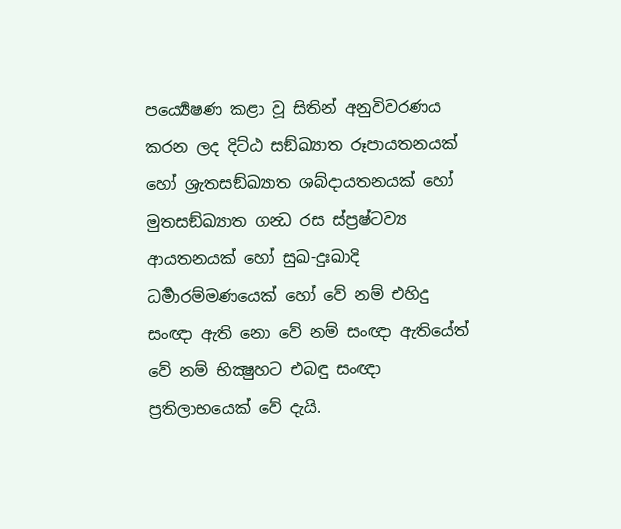පර්‍ය්‍යෙෂණ කළා වූ සිතින් අනුවිවරණය කරන ලද දිට්ඨ සඞ්ඛ්‍යාත රූපායතනයක් හෝ ශ්‍රැතසඞ්ඛ්‍යාත ශබ්දායතනයක් හෝ මුතසඞ්ඛ්‍යාත ගන්‍ධ රස ස්ප්‍රෂ්ටව්‍ය ආයතනයක් හෝ සුඛ-දුඃඛාදි ධර්‍මාරම්මණයෙක් හෝ වේ නම් එහිදු සංඥා ඇති නො වේ නම් සංඥා ඇතියේත් වේ නම් භික්‍ෂුහට එබඳු සංඥා ප්‍රතිලාභයෙක් වේ දැයි.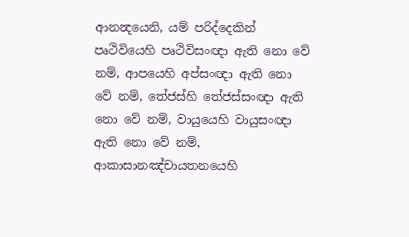ආනන්‍දයෙනි, යම් පරිද්දෙකින් පෘථිවියෙහි පෘථිවිසංඥා ඇති නො වේ නම්, ආපයෙහි අප්සංඥා ඇති නො වේ නම්, තේජස්හි තේජස්සංඥා ඇති නො වේ නම්, වායුයෙහි වායුසංඥා ඇති නො වේ නම්, ආකාසානඤ්චායතනයෙහි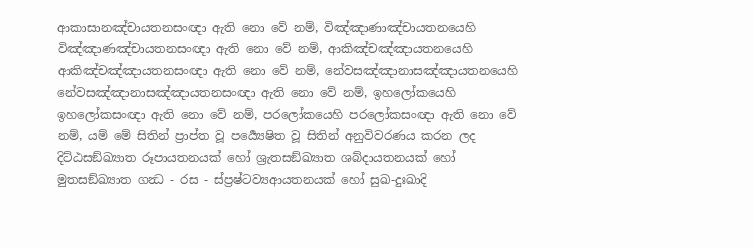ආකාසානඤ්චායතනසංඥා ඇති නො වේ නම්, විඤ්ඤාණාඤ්චායතනයෙහි විඤ්ඤාණඤ්චායතනසංඥා ඇති නො වේ නම්, ආකිඤ්චඤ්ඤායතනයෙහි ආකිඤ්චඤ්ඤායතනසංඥා ඇති නො වේ නම්, නේවසඤ්ඤානාසඤ්ඤායතනයෙහි නේවසඤ්ඤානාසඤ්ඤායතනසංඥා ඇති නො වේ නම්, ඉහලෝකයෙහි ඉහලෝකසංඥා ඇති නො වේ නම්, පරලෝකයෙහි පරලෝකසංඥා ඇති නො වේ නම්, යම් මේ සිතින් ප්‍රාප්ත වූ පර්‍ය්‍යෙෂිත වූ සිතින් අනුවිවරණය කරන ලද දිට්ඨසඞ්ඛ්‍යාත රූපායතනයක් හෝ ශ්‍රැතසඞ්ඛ්‍යාත ශබ්දායතනයක් හෝ මුතසඞ්ඛ්‍යාත ගන්‍ධ - රස - ස්ප්‍රෂ්ටව්‍යආයතනයක් හෝ සුඛ-දුඃඛාදි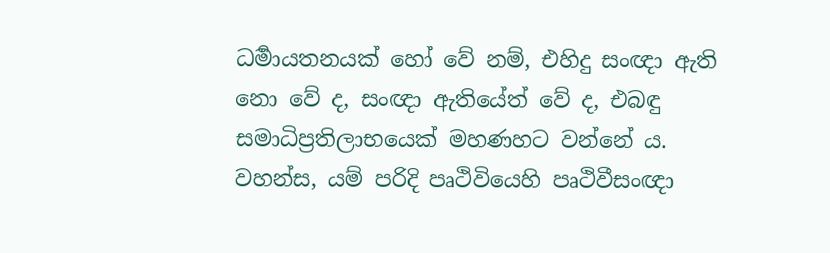ධර්‍මායතනයක් හෝ වේ නම්, එහිදු සංඥා ඇති නො වේ ද, සංඥා ඇතියේත් වේ ද, එබඳු සමාධිප්‍රතිලාභයෙක් මහණහට වන්නේ ය.
වහන්ස, යම් පරිදි පෘථිවියෙහි පෘථිවීසංඥා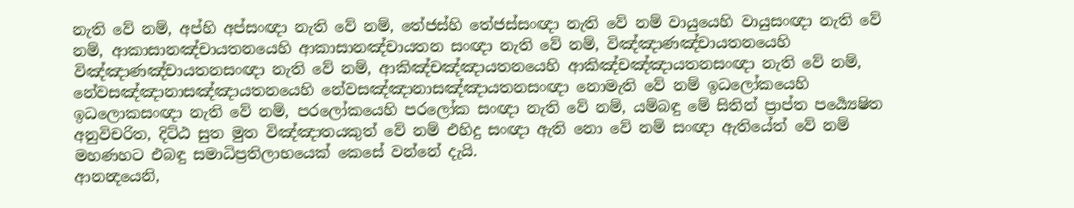නැති වේ නම්, අප්හි අප්සංඥා නැති වේ නම්, තේජස්හි තේජස්සංඥා නැති වේ නම් වායුයෙහි වායුසංඥා නැති වේ නම්, ආකාසානඤ්චායතනයෙහි ආකාසානඤ්චායතන සංඥා නැති වේ නම්, විඤ්ඤාණඤ්චායතනයෙහි විඤ්ඤාණඤ්චායතනසංඥා නැති වේ නම්, ආකිඤ්චඤ්ඤායතනයෙහි ආකිඤ්චඤ්ඤායතනසංඥා නැති වේ නම්, නේවසඤ්ඤානාසඤ්ඤායතනයෙහි නේවසඤ්ඤානාසඤ්ඤායතනසංඥා නොමැති වේ නම් ඉධලෝකයෙහි ඉධලොකසංඥා නැති වේ නම්, පරලෝකයෙහි පරලෝක සංඥා නැති වේ නම්, යම්බඳු මේ සිතින් ප්‍රාප්ත පර්‍ය්‍යෙෂිත අනුවිචරිත, දිට්ඨ සුත මුත විඤ්ඤාතයකුත් වේ නම් එහිදු සංඥා ඇති නො වේ නම් සංඥා ඇතියේත් වේ නම් මහණහට එබඳු සමාධිප්‍රතිලාභයෙක් කෙසේ වන්නේ දැයි.
ආනන්‍දයෙනි,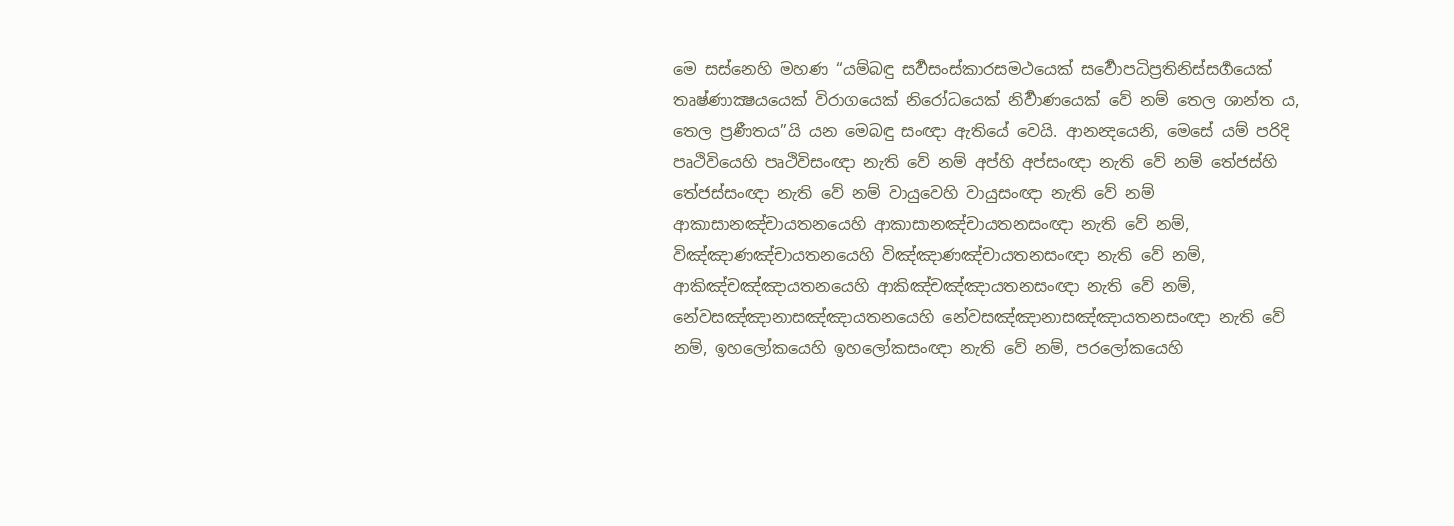මෙ සස්නෙහි මහණ “යම්බඳු සර්‍වසංස්කාරසමථයෙක් සර්‍වොපධිප්‍රතිනිස්සර්‍ගයෙක් තෘෂ්ණාක්‍ෂයයෙක් විරාගයෙක් නිරෝධයෙක් නිර්‍වාණයෙක් වේ නම් තෙල ශාන්ත ය, තෙල ප්‍රණීතය”යි යන මෙබඳු සංඥා ඇතියේ වෙයි. ආනන්‍දයෙනි, මෙසේ යම් පරිදි පෘථිවියෙහි පෘථිවිසංඥා නැති වේ නම් අප්හි අප්සංඥා නැති වේ නම් තේජස්හි තේජස්සංඥා නැති වේ නම් වායුවෙහි වායුසංඥා නැති වේ නම් ආකාසානඤ්චායතනයෙහි ආකාසානඤ්චායතනසංඥා නැති වේ නම්, විඤ්ඤාණඤ්චායතනයෙහි විඤ්ඤාණඤ්චායතනසංඥා නැති වේ නම්, ආකිඤ්චඤ්ඤායතනයෙහි ආකිඤ්චඤ්ඤායතනසංඥා නැති වේ නම්, නේවසඤ්ඤානාසඤ්ඤායතනයෙහි නේවසඤ්ඤානාසඤ්ඤායතනසංඥා නැති වේ නම්, ඉහලෝකයෙහි ඉහලෝකසංඥා නැති වේ නම්, පරලෝකයෙහි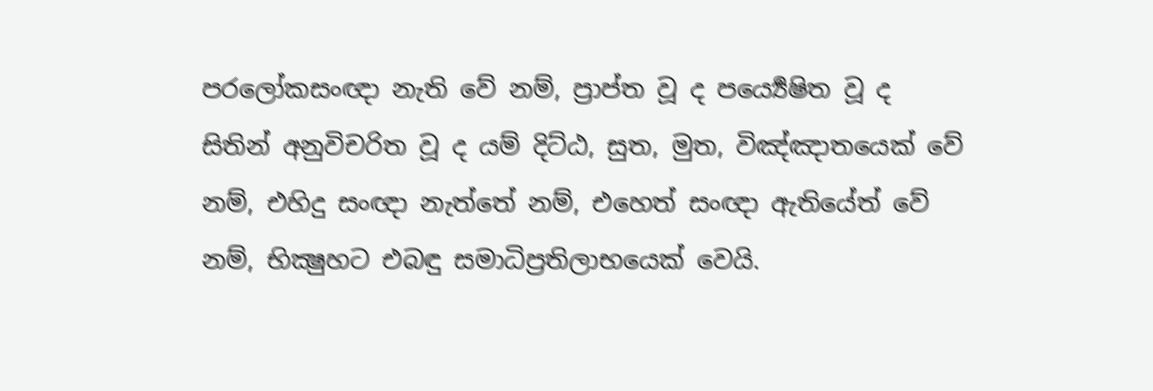පරලෝකසංඥා නැති වේ නම්, ප්‍රාප්ත වූ ද පර්‍ය්‍යෙෂිත වූ ද සිතින් අනුවිචරිත වූ ද යම් දිට්ඨ, සුත, මුත, විඤ්ඤාතයෙක් වේ නම්, එහිදු සංඥා නැත්තේ නම්, එහෙත් සංඥා ඇතියේත් වේ නම්, භික්‍ෂුහට එබඳු සමාධිප්‍රතිලාභයෙක් වෙයි.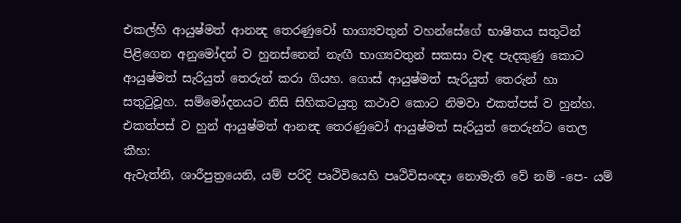එකල්හි ආයුෂ්මත් ආනන්‍ද තෙරණුවෝ භාග්‍යවතුන් වහන්සේගේ භාෂිතය සතුටින් පිළිගෙන අනුමෝදන් ව හුනස්නෙන් නැඟී භාග්‍යවතුන් සකසා වැඳ පැදකුණු කොට ආයුෂ්‍මත් සැරියුත් තෙරුන් කරා ගියහ. ගොස් ආයුෂ්‍මත් සැරියුත් තෙරුන් හා සතුටුවූහ. සම්මෝදනයට නිසි සිහිකටයුතු කථාව කොට නිමවා එකත්පස් ව හුන්හ. එකත්පස් ව හුන් ආයුෂ්මත් ආනන්‍ද තෙරණුවෝ ආයුෂ්‍මත් සැරියුත් තෙරුන්ට තෙල කීහ:
ඇවැත්නි, ශාරීපුත්‍රයෙනි, යම් පරිදි පෘථිවියෙහි පෘථිවිසංඥා නොමැති වේ නම් -පෙ- යම්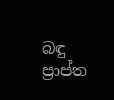බඳු ප්‍රාප්ත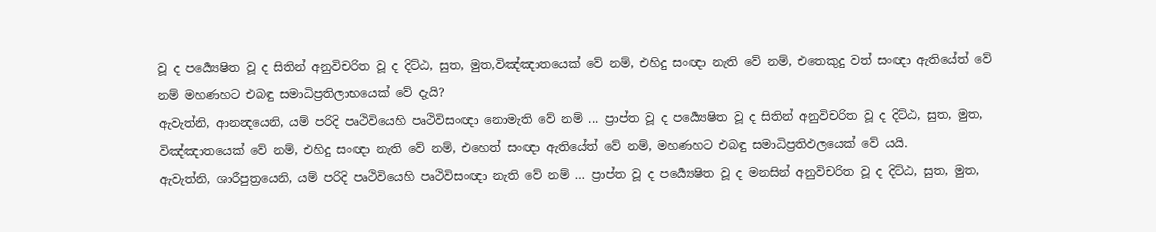වූ ද පර්‍ය්‍යෙෂිත වූ ද සිතින් අනුවිචරිත වූ ද දිට්ඨ, සුත, මුත,විඤ්ඤාතයෙක් වේ නම්, එහිදු සංඥා නැති වේ නම්, එතෙකුදු වත් සංඥා ඇතියේත් වේ නම් මහණහට එබඳු සමාධිප්‍රතිලාභයෙක් වේ දැයි?
ඇවැත්නි, ආනන්‍දයෙනි, යම් පරිදි පෘථිවියෙහි පෘථිවිසංඥා නොමැති වේ නම් ... ප්‍රාප්ත වූ ද පර්‍ය්‍යෙෂිත වූ ද සිතින් අනුවිචරිත වූ ද දිට්ඨ, සුත, මුත, විඤ්ඤාතයෙක් වේ නම්, එහිදු සංඥා නැති වේ නම්, එහෙත් සංඥා ඇතියේත් වේ නම්, මහණහට එබඳු සමාධිප්‍රතිඵලයෙක් වේ යයි.
ඇවැත්නි, ශාරීපුත්‍රයෙනි, යම් පරිදි පෘථිවියෙහි පෘථිවිසංඥා නැති වේ නම් … ප්‍රාප්ත වූ ද පර්‍ය්‍යෙෂිත වූ ද මනසින් අනුවිචරිත වූ ද දිට්ඨ, සුත, මුත,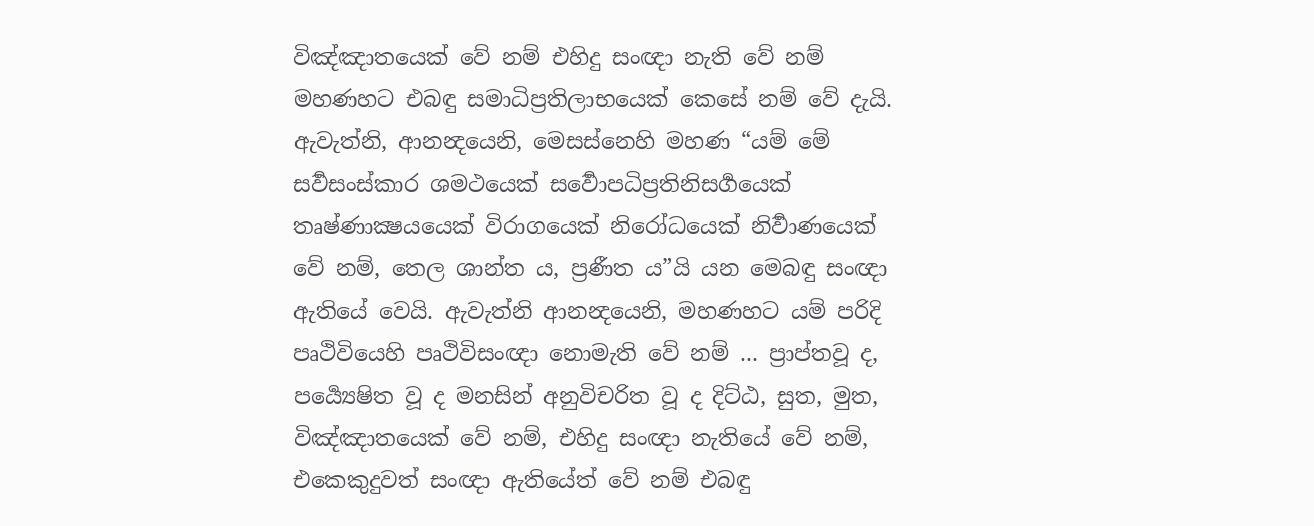විඤ්ඤාතයෙක් වේ නම් එහිදු සංඥා නැති වේ නම් මහණහට එබඳු සමාධිප්‍රතිලාභයෙක් කෙසේ නම් වේ දැයි.
ඇවැත්නි, ආනන්‍දයෙනි, මෙසස්නෙහි මහණ “යම් මේ සර්‍වසංස්කාර ශමථයෙක් සර්‍වොපධිප්‍රතිනිසර්‍ගයෙක් තෘෂ්ණාක්‍ෂයයෙක් විරාගයෙක් නිරෝධයෙක් නිර්‍වාණයෙක් වේ නම්, තෙල ශාන්ත ය, ප්‍රණීත ය”යි යන මෙබඳු සංඥා ඇතියේ වෙයි. ඇවැත්නි ආනන්‍දයෙනි, මහණහට යම් පරිදි පෘථිවියෙහි පෘථිවිසංඥා නොමැති වේ නම් ... ප්‍රාප්තවූ ද, පර්‍ය්‍යෙෂිත වූ ද මනසින් අනුවිචරිත වූ ද දිට්ඨ, සුත, මුත, විඤ්ඤාතයෙක් වේ නම්, එහිදු සංඥා නැතියේ වේ නම්, එකෙකුදුවත් සංඥා ඇතියේත් වේ නම් එබඳු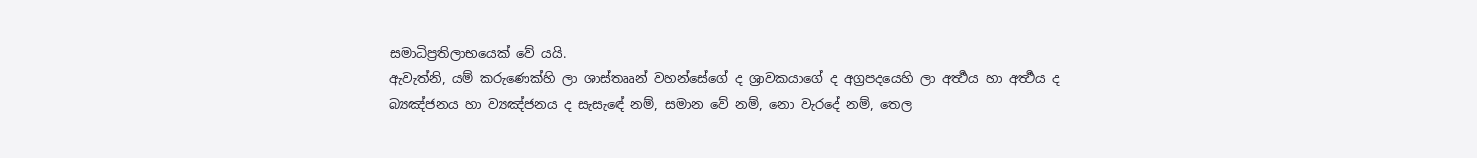සමාධිප්‍රතිලාභයෙක් වේ යයි.
ඇවැත්නි, යම් කරුණෙක්හි ලා ශාස්තෲන් වහන්සේගේ ද ශ්‍රාවකයාගේ ද අග්‍රපදයෙහි ලා අර්‍ත්‍ථය හා අර්‍ත්‍ථය ද බ්‍යඤ්ජනය හා ව්‍යඤ්ජනය ද සැසැඳේ නම්, සමාන වේ නම්, නො වැරදේ නම්, තෙල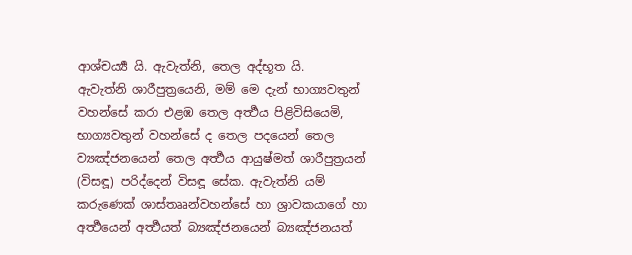ආශ්චර්‍ය්‍ය යි. ඇවැත්නි, තෙල අද්භූත යි.
ඇවැත්නි ශාරීපුත්‍රයෙනි, මම් මෙ දැන් භාග්‍යවතුන් වහන්සේ කරා එළඹ තෙල අර්‍ත්‍ථය පිළිවිසියෙමි, භාග්‍යවතුන් වහන්සේ ද තෙල පදයෙන් තෙල ව්‍යඤ්ජනයෙන් තෙල අර්‍ත්‍ථය ආයුෂ්මත් ශාරීපුත්‍රයන් (විසඳූ) පරිද්දෙන් විසඳූ සේක. ඇවැත්නි යම් කරුණෙක් ශාස්තෲන්වහන්සේ හා ශ්‍රාවකයාගේ හා අර්‍ත්‍ථයෙන් අර්‍ත්‍ථයත් බ්‍යඤ්ජනයෙන් බ්‍යඤ්ජනයත්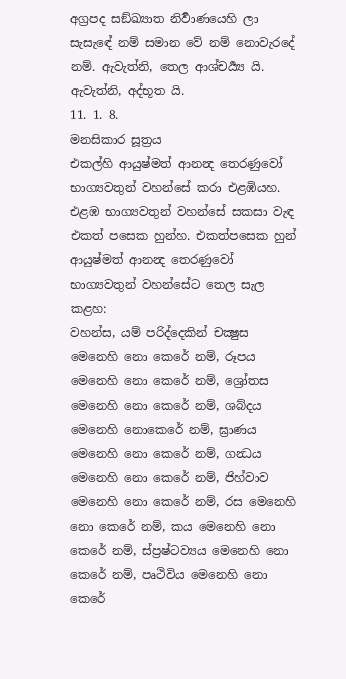අග්‍රපද සඞ්ඛ්‍යාත නිර්‍වාණයෙහි ලා සැසැඳේ නම් සමාන වේ නම් නොවැරදේ නම්. ඇවැත්නි, තෙල ආශ්චර්‍ය්‍ය යි. ඇවැත්නි, අද්භූත යි.
11. 1. 8.
මනසිකාර සූත්‍රය
එකල්හි ආයුෂ්මත් ආනන්‍ද තෙරණුවෝ භාග්‍යවතුන් වහන්සේ කරා එළඹියහ. එළඹ භාග්‍යවතුන් වහන්සේ සකසා වැඳ එකත් පසෙක හුන්හ. එකත්පසෙක හුන් ආයුෂ්මත් ආනන්‍ද තෙරණුවෝ භාග්‍යවතුන් වහන්සේට තෙල සැල කළහ:
වහන්ස, යම් පරිද්දෙකින් චක්‍ෂුස මෙනෙහි නො කෙරේ නම්, රූපය මෙනෙහි නො කෙරේ නම්, ශ්‍රෝතස මෙනෙහි නො කෙරේ නම්, ශබ්දය මෙනෙහි නොකෙරේ නම්, ඝ්‍රාණය මෙනෙහි නො කෙරේ නම්, ගන්‍ධය මෙනෙහි නො කෙරේ නම්, ජිහ්වාව මෙනෙහි නො කෙරේ නම්, රස මෙනෙහි නො කෙරේ නම්, කය මෙනෙහි නො කෙරේ නම්, ස්ප්‍රෂ්ටව්‍යය මෙනෙහි නො කෙරේ නම්, පෘථිවිය මෙනෙහි නො කෙරේ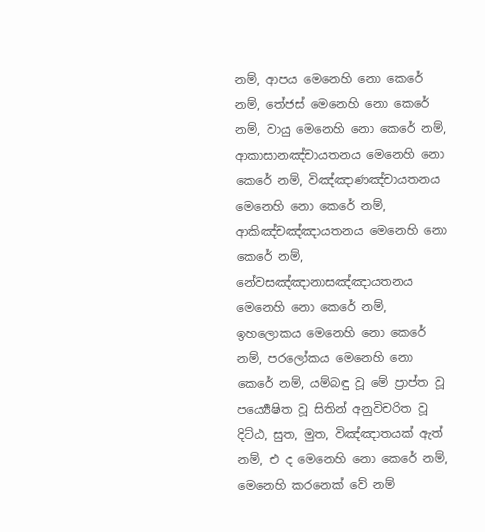නම්, ආපය මෙනෙහි නො කෙරේ නම්, තේජස් මෙනෙහි නො කෙරේ නම්, වායු මෙනෙහි නො කෙරේ නම්, ආකාසානඤ්චායතනය මෙනෙහි නො කෙරේ නම්, විඤ්ඤාණඤ්චායතනය මෙනෙහි නො කෙරේ නම්, ආකිඤ්චඤ්ඤායතනය මෙනෙහි නො කෙරේ නම්, නේවසඤ්ඤානාසඤ්ඤායතනය මෙනෙහි නො කෙරේ නම්, ඉහලොකය මෙනෙහි නො කෙරේ නම්, පරලෝකය මෙනෙහි නො කෙරේ නම්, යම්බඳු වූ මේ ප්‍රාප්ත වූ පර්‍ය්‍යෙෂිත වූ සිතින් අනුවිචරිත වූ දිට්ඨ, සුත, මුත, විඤ්ඤාතයක් ඇත් නම්, එ ද මෙනෙහි නො කෙරේ නම්, මෙනෙහි කරනෙක් වේ නම්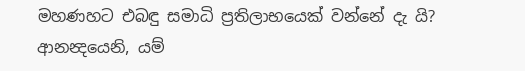මහණහට එබඳු සමාධි ප්‍රතිලාභයෙක් වන්නේ දැ යි?
ආනන්‍දයෙනි, යම්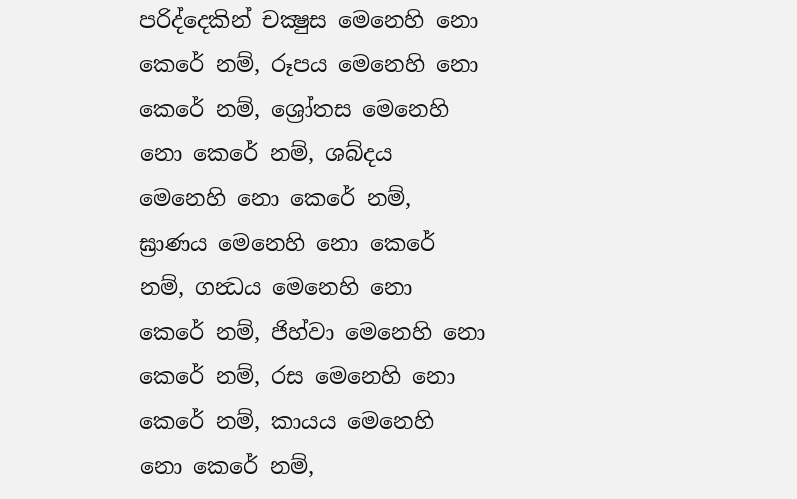පරිද්දෙකින් චක්‍ෂුස මෙනෙහි නො කෙරේ නම්, රූපය මෙනෙහි නො කෙරේ නම්, ශ්‍රෝතස මෙනෙහි නො කෙරේ නම්, ශබ්දය මෙනෙහි නො කෙරේ නම්, ඝ්‍රාණය මෙනෙහි නො කෙරේ නම්, ගන්‍ධය මෙනෙහි නො කෙරේ නම්, ජිහ්වා මෙනෙහි නො කෙරේ නම්, රස මෙනෙහි නො කෙරේ නම්, කායය මෙනෙහි නො කෙරේ නම්,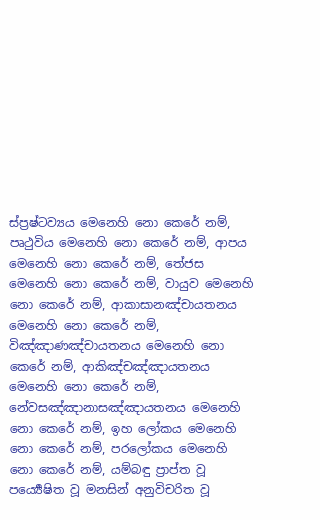ස්ප්‍රෂ්ටව්‍යය මෙනෙහි නො කෙරේ නම්, පෘථුවිය මෙනෙහි නො කෙරේ නම්, ආපය මෙනෙහි නො කෙරේ නම්, තේජස මෙනෙහි නො කෙරේ නම්, වායුව මෙනෙහි නො කෙරේ නම්, ආකාසානඤ්චායතනය මෙනෙහි නො කෙරේ නම්, විඤ්ඤාණඤ්චායතනය මෙනෙහි නො කෙරේ නම්, ආකිඤ්චඤ්ඤායතනය මෙනෙහි නො කෙරේ නම්, නේවසඤ්ඤානාසඤ්ඤායතනය මෙනෙහි නො කෙරේ නම්, ඉහ ලෝකය මෙනෙහි නො කෙරේ නම්, පරලෝකය මෙනෙහි නො කෙරේ නම්, යම්බඳු ප්‍රාප්ත වූ පර්‍ය්‍යෙෂිත වූ මනසින් අනුවිචරිත වූ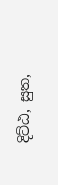දිට්ඨ, සුත,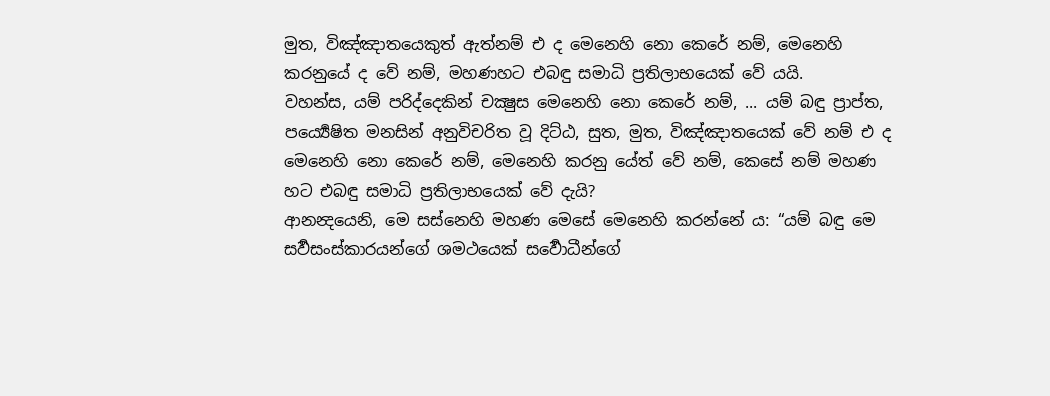මුත, විඤ්ඤාතයෙකුත් ඇත්නම් එ ද මෙනෙහි නො කෙරේ නම්, මෙනෙහි කරනුයේ ද වේ නම්, මහණහට එබඳු සමාධි ප්‍රතිලාභයෙක් වේ යයි.
වහන්ස, යම් පරිද්දෙකින් චක්‍ෂුස මෙනෙහි නො කෙරේ නම්, ... යම් බඳු ප්‍රාප්ත, පර්‍ය්‍යෙෂිත මනසින් අනුවිචරිත වූ දිට්ඨ, සුත, මුත, විඤ්ඤාතයෙක් වේ නම් එ ද මෙනෙහි නො කෙරේ නම්, මෙනෙහි කරනු යේත් වේ නම්, කෙසේ නම් මහණ හට එබඳු සමාධි ප්‍රතිලාභයෙක් වේ දැයි?
ආනන්‍දයෙනි, මෙ සස්නෙහි මහණ මෙසේ මෙනෙහි කරන්නේ ය: “යම් බඳු මෙ සර්‍වසංස්කාරයන්ගේ ශමථයෙක් සර්‍වොධීන්ගේ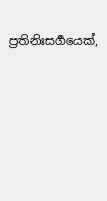ප්‍රතිනිඃසර්‍ගයෙක්,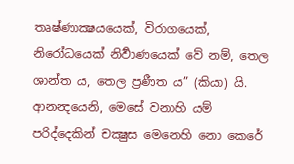තෘෂ්ණාක්‍ෂයයෙක්, විරාගයෙක්, නිරෝධයෙක් නිර්‍වාණයෙක් වේ නම්, තෙල ශාන්ත ය, තෙල ප්‍රණීත ය” (කියා) යි. ආනන්‍දයෙනි, මෙසේ වනාහි යම් පරිද්දෙකින් චක්‍ෂුස මෙනෙහි නො කෙරේ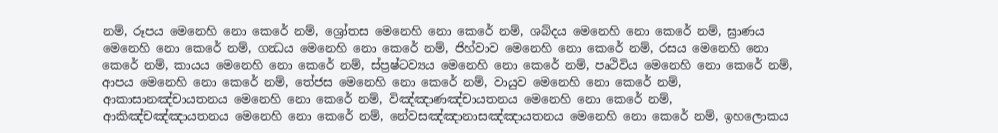නම්, රූපය මෙනෙහි නො කෙරේ නම්, ශ්‍රෝතස මෙනෙහි නො කෙරේ නම්, ශබ්දය මෙනෙහි නො කෙරේ නම්, ඝ්‍රාණය මෙනෙහි නො කෙරේ නම්, ගන්‍ධය මෙනෙහි නො කෙරේ නම්, ජිහ්වාව මෙනෙහි නො කෙරේ නම්, රසය මෙනෙහි නො කෙරේ නම්, කායය මෙනෙහි නො කෙරේ නම්, ස්ප්‍රෂ්ටව්‍යය මෙනෙහි නො කෙරේ නම්, පෘථිවිය මෙනෙහි නො කෙරේ නම්, ආපය මෙනෙහි නො කෙරේ නම්, තේජස මෙනෙහි නො කෙරේ නම්, වායුව මෙනෙහි නො කෙරේ නම්, ආකාසානඤ්චායතනය මෙනෙහි නො කෙරේ නම්, විඤ්ඤාණඤ්චායතනය මෙනෙහි නො කෙරේ නම්, ආකිඤ්චඤ්ඤායතනය මෙනෙහි නො කෙරේ නම්, නේවසඤ්ඤානාසඤ්ඤායතනය මෙනෙහි නො කෙරේ නම්, ඉහලොකය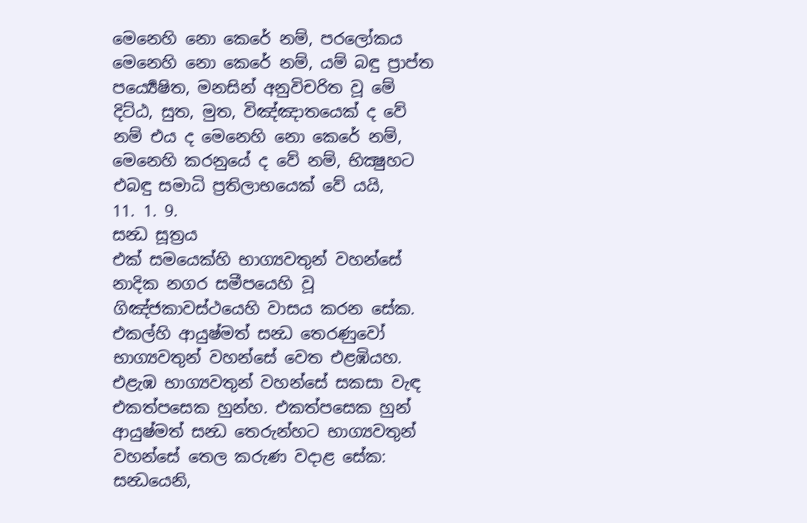මෙනෙහි නො කෙරේ නම්, පරලෝකය මෙනෙහි නො කෙරේ නම්, යම් බඳු ප්‍රාප්ත පර්‍ය්‍යෙෂිත, මනසින් අනුවිචරිත වූ මේ දිට්ඨ, සුත, මුත, විඤ්ඤාතයෙක් ද වේ නම් එය ද මෙනෙහි නො කෙරේ නම්, මෙනෙහි කරනුයේ ද වේ නම්, භික්‍ෂුහට එබඳු සමාධි ප්‍රතිලාභයෙක් වේ යයි,
11. 1. 9.
සන්‍ධ සූත්‍රය
එක් සමයෙක්හි භාග්‍යවතුන් වහන්සේ නාදික නගර සමීපයෙහි වූ ගිඤ්ජකාවස්ථයෙහි වාසය කරන සේක. එකල්හි ආයුෂ්මත් සන්‍ධ තෙරණුවෝ භාග්‍යවතුන් වහන්සේ වෙත එළඹියහ. එළැඹ භාග්‍යවතුන් වහන්සේ සකසා වැඳ එකත්පසෙක හුන්හ. එකත්පසෙක හුන් ආයුෂ්මත් සන්‍ධ තෙරුන්හට භාග්‍යවතුන් වහන්සේ තෙල කරුණ වදාළ සේක:
සන්‍ධයෙනි,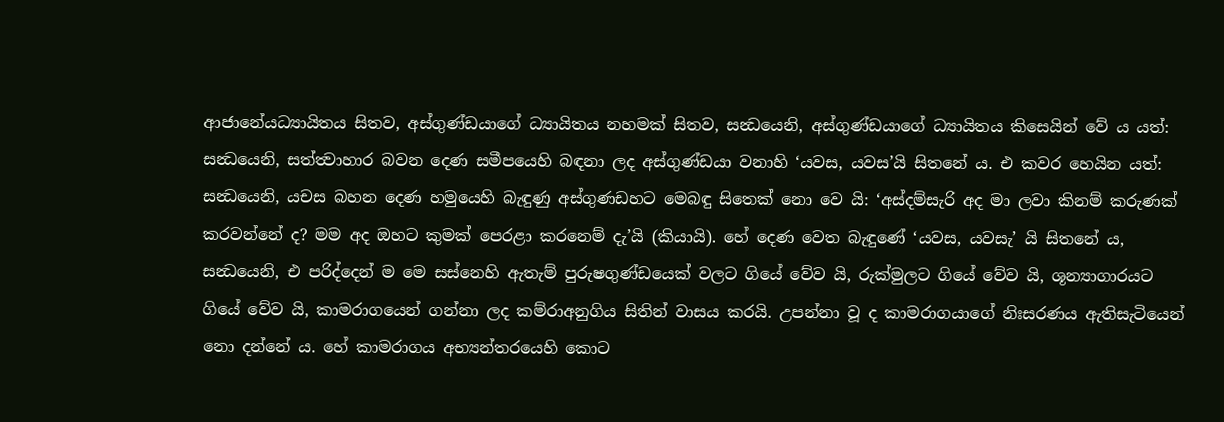ආජානේයධ්‍යායිතය සිතව, අස්ගුණ්ඩයාගේ ධ්‍යායිතය නහමක් සිතව, සන්‍ධයෙනි, අස්ගුණ්ඩයාගේ ධ්‍යායිතය කිසෙයින් වේ ය යත්:
සන්‍ධයෙනි, සත්ත්‍වාහාර බවන දෙණ සමීපයෙහි බඳනා ලද අස්ගුණ්ඩයා වනාහි ‘යවස, යවස’යි සිතනේ ය. එ කවර හෙයින යත්: සන්‍ධයෙනි, යචස බහන දෙණ හමුයෙහි බැඳුණු අස්ගුණඩහට මෙබඳු සිතෙක් නො වෙ යි: ‘අස්දම්සැරි අද මා ලවා කිනම් කරුණක් කරවන්නේ ද? මම අද ඔහට කුමක් පෙරළා කරනෙම් දැ’යි (කියායි). හේ දෙණ වෙත බැඳුණේ ‘යවස, යවසැ’ යි සිතනේ ය,
සන්‍ධයෙනි, එ පරිද්දෙන් ම මෙ සස්නෙහි ඇතැම් පුරුෂගුණ්ඩයෙක් වලට ගියේ වේව යි, රුක්මුලට ගියේ වේව යි, ශූන්‍යාගාරයට ගියේ වේව යි, කාමරාගයෙන් ගන්නා ලද කම්රාඅනුගිය සිතින් වාසය කරයි. උපන්නා වූ ද කාමරාගයාගේ නිඃසරණය ඇතිසැටියෙන් නො දන්නේ ය. හේ කාමරාගය අභ්‍යන්තරයෙහි කොට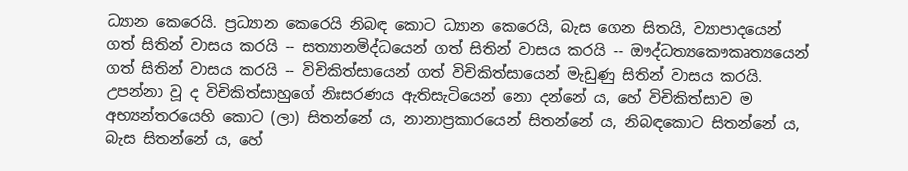ධ්‍යාන කෙරෙයි. ප්‍රධ්‍යාන කෙරෙයි නිබඳ කොට ධ්‍යාන කෙරෙයි, බැස ගෙන සිතයි, ව්‍යාපාදයෙන් ගත් සිතින් වාසය කරයි -- සත්‍යානමිද්ධයෙන් ගත් සිතින් වාසය කරයි -- ඖද්ධත්‍යකෞකෘත්‍යයෙන් ගත් සිතින් වාසය කරයි -- විචිකිත්සායෙන් ගත් විචිකිත්සායෙන් මැඩුණු සිතින් වාසය කරයි. උපන්නා වූ ද විචිකිත්සාහුගේ නිඃසරණය ඇතිසැටියෙන් නො දන්නේ ය, හේ විචිකිත්සාව ම අභ්‍යන්තරයෙහි කොට (ලා) සිතන්නේ ය, නානාප්‍රකාරයෙන් සිතන්නේ ය, නිබඳකොට සිතන්නේ ය, බැස සිතන්නේ ය, හේ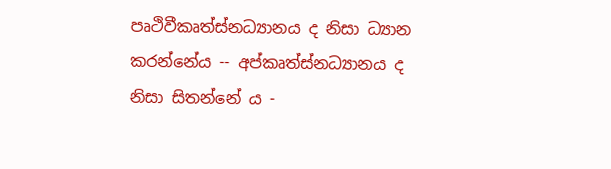පෘථිවීකෘත්ස්නධ්‍යානය ද නිසා ධ්‍යාන කරන්නේය -- අප්කෘත්ස්නධ්‍යානය ද නිසා සිතන්නේ ය -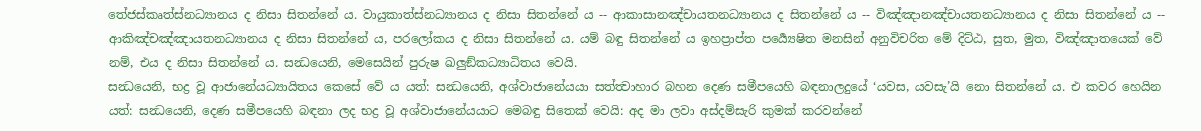තේජස්කෘත්ස්නධ්‍යානය ද නිසා සිතන්නේ ය. වායුකාත්ස්නධ්‍යානය ද නිසා සිතන්නේ ය -- ආකාසානඤ්චායතනධ්‍යානය ද සිතන්නේ ය -- විඤ්ඤානඤ්චායතනධ්‍යානය ද නිසා සිතන්නේ ය -- ආකිඤ්චඤ්ඤායතනධ්‍යානය ද නිසා සිතන්නේ ය, පරලෝකය ද නිසා සිතන්නේ ය. යම් බඳු සිතන්නේ ය ඉහප්‍රාප්ත පර්‍ය්‍යෙෂිත මනසින් අනුවිචරිත මේ දිට්ඨ, සුත, මුත, විඤ්ඤාතයෙක් වේ නම්, එය ද නිසා සිතන්නේ ය. සන්‍ධයෙනි, මෙසෙයින් පුරුෂ ඛලුඞ්කධ්‍යාධිතය වෙයි.
සන්‍ධයෙනි, භද්‍ර වූ ආජානේයධ්‍යායිතය කෙසේ වේ ය යත්: සන්‍ධයෙනි, අශ්වාජානේයයා සත්ත්‍වාහාර බහන දෙණ සමීපයෙහි බඳනාලදුයේ ‘යවස, යවසැ’යි නො සිතන්නේ ය. එ කවර හෙයින යත්: සන්‍ධයෙනි, දෙණ සමීපයෙහි බඳනා ලද භද්‍ර වූ අශ්වාජානේයයාට මෙබඳු සිතෙක් වෙයි: අද මා ලවා අස්දම්සැරි කුමක් කරවන්නේ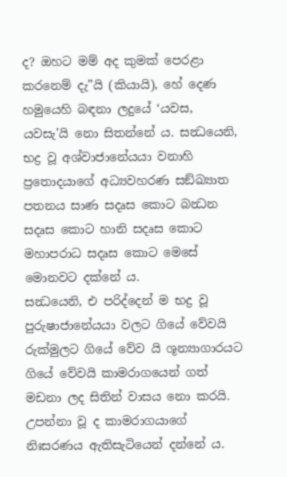ද? ඔහට මම් අද කුමක් පෙරළා කරනෙම් දැ”යි (කියායි), හේ දෙණ හමුයෙහි බඳනා ලදුයේ ‘යවස, යවසැ’යි නො සිතන්නේ ය. සන්‍ධයෙනි, භද්‍ර වූ අශ්වාජානේයයා වනාහි ප්‍රතොදයාගේ අධ්‍යවහරණ සඞ්ඛ්‍යාත පතනය සාණ සදෘස කොට බන්‍ධන සදෘස කොට හානි සදෘස කොට මහාපරාධ සදෘස කොට මෙසේ මොනවට දක්නේ ය.
සන්‍ධයෙනි, එ පරිද්දෙන් ම භද්‍ර වූ පුරුෂාජානේයයා වලට ගියේ වේවයි රුක්මුලට ගියේ වේව යි ශූන්‍යාගාරයට ගියේ වේවයි කාමරාගයෙන් ගත් මඩනා ලද සිතින් වාසය නො කරයි. උපන්නා වූ ද කාමරාගයාගේ නිඃසරණය ඇතිසැටියෙන් දන්නේ ය.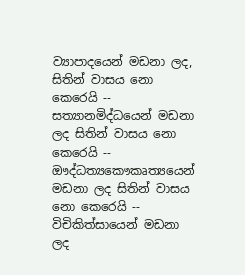ව්‍යාපාදයෙන් මඩනා ලද, සිතින් වාසය නො කෙරෙයි -- සත්‍යානමිද්ධයෙන් මඩනා ලද සිතින් වාසය නො කෙරෙයි -- ඖද්ධත්‍යකෞකෘත්‍යයෙන් මඩනා ලද සිතින් වාසය නො කෙරෙයි -- විචිකිත්සායෙන් මඩනා ලද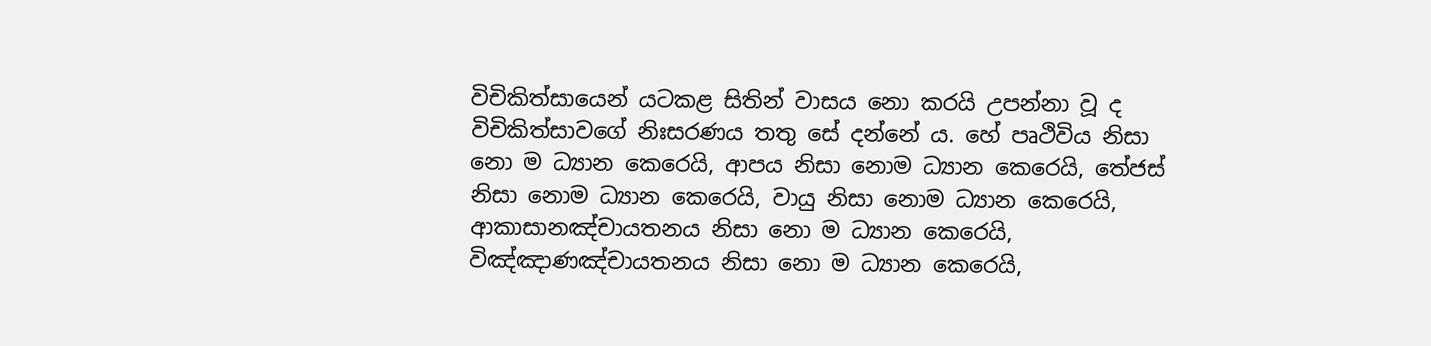විචිකිත්සායෙන් යටකළ සිතින් වාසය නො කරයි උපන්නා වූ ද විචිකිත්සාවගේ නිඃසරණය තතු සේ දන්නේ ය. හේ පෘථිවිය නිසා නො ම ධ්‍යාන කෙරෙයි, ආපය නිසා නොම ධ්‍යාන කෙරෙයි, තේජස් නිසා නොම ධ්‍යාන කෙරෙයි, වායු නිසා නොම ධ්‍යාන කෙරෙයි, ආකාසානඤ්චායතනය නිසා නො ම ධ්‍යාන කෙරෙයි, විඤ්ඤාණඤ්චායතනය නිසා නො ම ධ්‍යාන කෙරෙයි,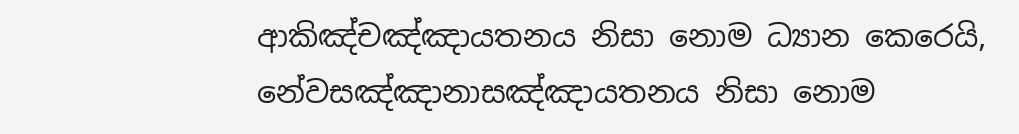ආකිඤ්චඤ්ඤායතනය නිසා නොම ධ්‍යාන කෙරෙයි, නේවසඤ්ඤානාසඤ්ඤායතනය නිසා නොම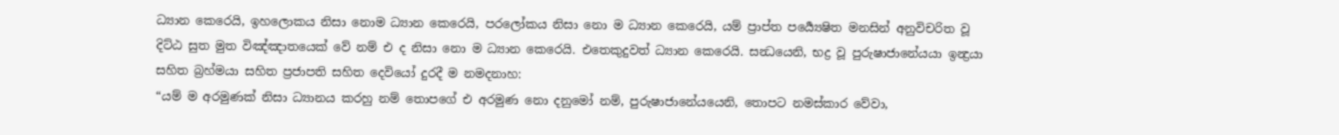ධ්‍යාන කෙරෙයි, ඉහලොකය නිසා නොම ධ්‍යාන කෙරෙයි, පරලෝකය නිසා නො ම ධ්‍යාන කෙරෙයි, යම් ප්‍රාප්ත පර්‍ය්‍යෙෂිත මනසින් අනුවිචරිත වූ දිට්ඨ සුත මුත විඤ්ඤාතයෙක් වේ නම් එ ද නිසා නො ම ධ්‍යාන කෙරෙයි. එතෙකුදුවත් ධ්‍යාන කෙරෙයි. සන්‍ධයෙනි, භද්‍ර වූ පුරුෂාජානේයයා ඉන්‍ද්‍රයා සහිත බ්‍රහ්මයා සහිත ප්‍රජාපති සහිත දෙවියෝ දුරදී ම නමදනාහ:
“යම් ම අරමුණක් නිසා ධ්‍යානය කරහු නම් තොපගේ එ අරමුණ නො දනුමෝ නම්, පුරුෂාජානේයයෙනි, තොපට නමස්කාර වේවා,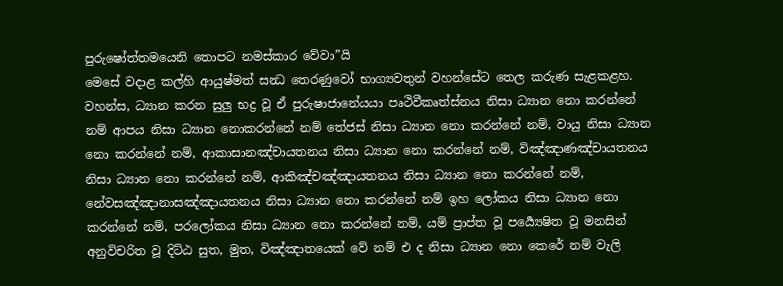පුරුෂෝත්තමයෙනි තොපට නමස්කාර වේවා”යි
මෙසේ වදාළ කල්හි ආයුෂ්මත් සන්‍ධ තෙරණුවෝ භාග්‍යවතුන් වහන්සේට තෙල කරුණ සැළකළහ.
වහන්ස, ධ්‍යාන කරන සුලු භද්‍ර වූ ඒ පුරුෂාජානේයයා පෘථිවීකෘත්ස්නය නිසා ධ්‍යාන නො කරන්නේ නම් ආපය නිසා ධ්‍යාන නොකරන්නේ නම් තේජස් නිසා ධ්‍යාන නො කරන්නේ නම්, වායු නිසා ධ්‍යාන නො කරන්නේ නම්, ආකාසානඤ්චායතනය නිසා ධ්‍යාන නො කරන්නේ නම්, විඤ්ඤාණඤ්චායතනය නිසා ධ්‍යාන නො කරන්නේ නම්, ආකිඤ්චඤ්ඤායතනය නිසා ධ්‍යාන නො කරන්නේ නම්, නේවසඤ්ඤානාසඤ්ඤායතනය නිසා ධ්‍යාන නො කරන්නේ නම් ඉහ ලෝකය නිසා ධ්‍යාන නො කරන්නේ නම්, පරලෝකය නිසා ධ්‍යාන නො කරන්නේ නම්, යම් ප්‍රාප්ත වූ පර්‍ය්‍යෙෂිත වූ මනසින් අනුවිචරිත වූ දිට්ඨ සුත, මුත, විඤ්ඤාතයෙක් වේ නම් එ ද නිසා ධ්‍යාන නො කෙරේ නම් වැලි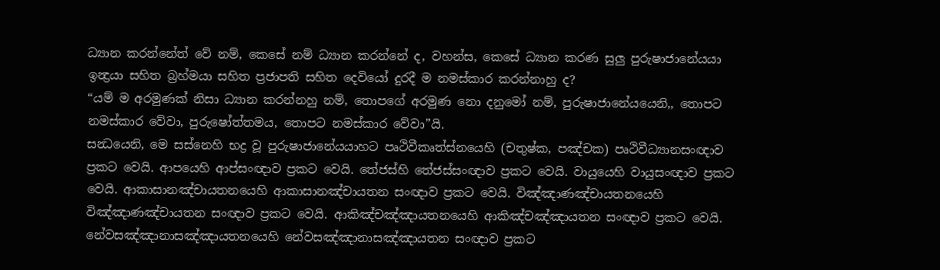ධ්‍යාන කරන්නේත් වේ නම්, කෙසේ නම් ධ්‍යාන කරන්නේ ද, වහන්ස, කෙසේ ධ්‍යාන කරණ සුලු පුරුෂාජානේයයා ඉන්‍ද්‍රයා සහිත බ්‍රහ්මයා සහිත ප්‍රජාපති සහිත දෙවියෝ දුරදී ම නමස්කාර කරන්නාහු ද?
“යම් ම අරමුණක් නිසා ධ්‍යාන කරන්නහු නම්, තොපගේ අරමුණ නො දනුමෝ නම්, පුරුෂාජානේයයෙනි,, තොපට නමස්කාර වේවා, පුරුෂෝත්තමය, තොපට නමස්කාර වේවා”යි.
සන්‍ධයෙනි, මෙ සස්නෙහි භද්‍ර වූ පුරුෂාජානේයයාහට පෘථිවීකෘත්ස්නයෙහි (චතුෂ්ක, පඤ්චක) පෘථිවීධ්‍යානසංඥාව ප්‍රකට වෙයි. ආපයෙහි ආප්සංඥාව ප්‍රකට වෙයි. තේජස්හි තේජස්සංඥාව ප්‍රකට වෙයි. වායුයෙහි වායුසංඥාව ප්‍රකට වෙයි. ආකාසානඤ්චායතනයෙහි ආකාසානඤ්චායතන සංඥාව ප්‍රකට වෙයි. විඤ්ඤාණඤ්චායතනයෙහි විඤ්ඤාණඤ්චායතන සංඥාව ප්‍රකට වෙයි. ආකිඤ්චඤ්ඤායතනයෙහි ආකිඤ්චඤ්ඤායතන සංඥාව ප්‍රකට වෙයි. නේවසඤ්ඤානාසඤ්ඤායතනයෙහි නේවසඤ්ඤානාසඤ්ඤායතන සංඥාව ප්‍රකට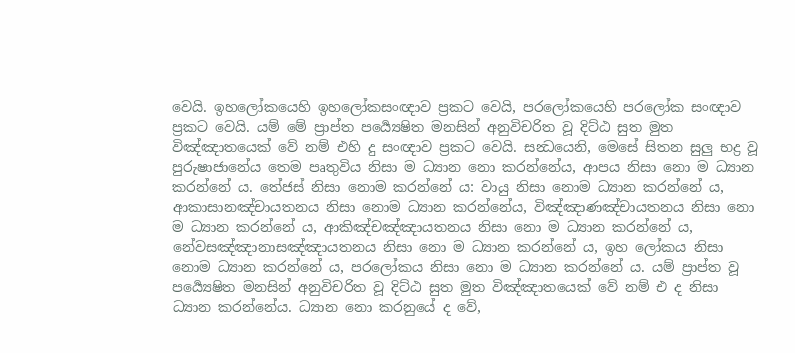වෙයි. ඉහලෝකයෙහි ඉහලෝකසංඥාව ප්‍රකට වෙයි, පරලෝකයෙහි පරලෝක සංඥාව ප්‍රකට වෙයි. යම් මේ ප්‍රාප්ත පර්‍ය්‍යෙෂිත මනසින් අනුවිචරිත වූ දිට්ඨ සුත මුත විඤ්ඤාතයෙක් වේ නම් එහි දු සංඥාව ප්‍රකට වෙයි. සන්‍ධයෙනි, මෙසේ සිතන සුලු භද්‍ර වූ පුරුෂාජානේය තෙම පෘතුවිය නිසා ම ධ්‍යාන නො කරන්නේය, ආපය නිසා නො ම ධ්‍යාන කරන්නේ ය. තේජස් නිසා නොම කරන්නේ ය: වායු නිසා නොම ධ්‍යාන කරන්නේ ය, ආකාසානඤ්චායතනය නිසා නොම ධ්‍යාන කරන්නේය, විඤ්ඤාණඤ්චායතනය නිසා නො ම ධ්‍යාන කරන්නේ ය, ආකිඤ්චඤ්ඤායතනය නිසා නො ම ධ්‍යාන කරන්නේ ය, නේවසඤ්ඤානාසඤ්ඤායතනය නිසා නො ම ධ්‍යාන කරන්නේ ය, ඉහ ලෝකය නිසා නොම ධ්‍යාන කරන්නේ ය, පරලෝකය නිසා නො ම ධ්‍යාන කරන්නේ ය. යම් ප්‍රාප්ත වූ පර්‍ය්‍යෙෂිත මනසින් අනුවිචරිත වූ දිට්ඨ සුත මුත විඤ්ඤාතයෙක් වේ නම් එ ද නිසා ධ්‍යාන කරන්නේය. ධ්‍යාන නො කරනුයේ ද වේ,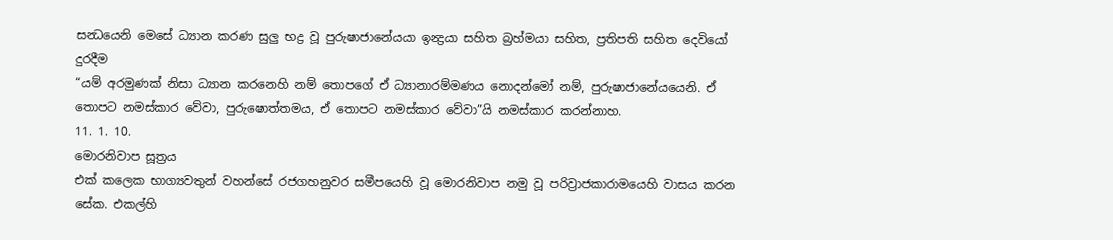සන්‍ධයෙනි මෙසේ ධ්‍යාන කරණ සුලු භද්‍ර වූ පුරුෂාජානේයයා ඉන්‍ද්‍රයා සහිත බ්‍රහ්මයා සහිත, ප්‍රතිපති සහිත දෙවියෝ දුරදීම
“යම් අරමුණක් නිසා ධ්‍යාන කරනෙහි නම් තොපගේ ඒ ධ්‍යානාරම්මණය නොදන්මෝ නම්, පුරුෂාජානේයයෙනි. ඒ තොපට නමස්කාර වේවා, පුරුෂොත්තමය, ඒ තොපට නමස්කාර වේවා”යි නමස්කාර කරන්නාහ.
11. 1. 10.
මොරනිවාප සූත්‍රය
එක් කලෙක භාග්‍යවතුන් වහන්සේ රජගහනුවර සමීපයෙහි වූ මොරනිවාප නමු වූ පරිව්‍රාජකාරාමයෙහි වාසය කරන සේක. එකල්හි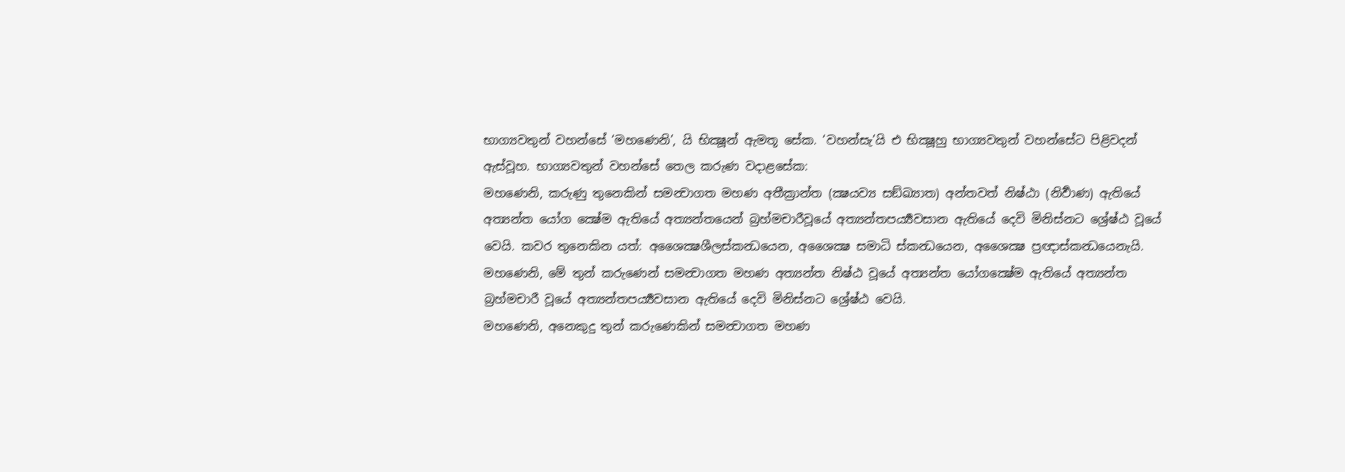භාග්‍යවතුන් වහන්සේ ‘මහණෙනි’, යි භික්‍ෂූන් ඇමතූ සේක. ‘වහන්සැ’යි එ භික්‍ෂූහු භාග්‍යවතුන් වහන්සේට පිළිවදන් ඇස්වූහ. භාග්‍යවතුන් වහන්සේ තෙල කරුණ වදාළසේක:
මහණෙනි, කරුණු තුනෙකින් සමන්‍වාගත මහණ අතීක්‍රාන්ත (ක්‍ෂයව්‍ය සඞ්ඛ්‍යාත) අන්තවත් නිෂ්ඨා (නිර්‍වාණ) ඇතියේ අත්‍යන්ත යෝග ක්‍ෂේම ඇතියේ අත්‍යන්තයෙන් බ්‍රහ්මචාරීවූයේ අත්‍යන්තපර්‍ය්‍යවසාන ඇතියේ දෙවි මිනිස්නට ශ්‍රේෂ්ඨ වූයේ වෙයි. කවර තුනෙකින යත්: අශෛක්‍ෂශීලස්කන්‍ධයෙන, අශෛක්‍ෂ සමාධි ස්කන්‍ධයෙන, අශෛක්‍ෂ ප්‍රඥාස්කන්‍ධයෙනැයි. මහණෙනි, මේ තුන් කරුණෙන් සමන්‍වාගත මහණ අත්‍යන්ත නිෂ්ඨ වූයේ අත්‍යන්ත යෝගක්‍ෂේම ඇතියේ අත්‍යන්ත බ්‍රහ්මචාරී වූයේ අත්‍යන්තපර්‍ය්‍යවසාන ඇතියේ දෙවි මිනිස්නට ශ්‍රේෂ්ඨ වෙයි.
මහණෙනි, අනෙකුදු තුන් කරුණෙකින් සමන්‍වාගත මහණ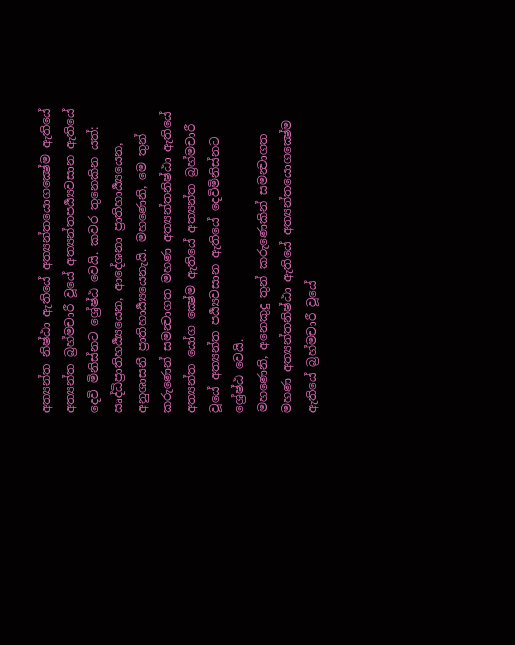අත්‍යන්ත නිෂ්ඨා ඇතියේ අත්‍යන්තයොගක්‍ෂේම ඇතියේ අත්‍යන්ත බ්‍රහ්මචාරී වූයේ අත්‍යන්තපර්‍ය්‍යවසාන ඇතියේ දෙවි මිනිස්නට ශ්‍රේෂ්ඨ වෙයි. කවර තුනෙකින යත්: ඍද්ධිප්‍රාතිහර්‍ය්‍යයෙන, ආදේශනා ප්‍රාතිහාර්‍ය්‍යයෙන, අනුශාසනී ප්‍රාතිහාර්‍ය්‍යයෙනැයි. මහණෙනි, මෙ තුන් කරුණෙන් සමන්‍වාගත මහණ අත්‍යන්තනිෂ්ඨා ඇතියේ අත්‍යන්ත යෝග ක්‍ෂේම ඇතියේ අත්‍යන්ත බ්‍රහ්මචාරී වූයේ අත්‍යන්ත පර්‍ය්‍යවසාන ඇතියේ දෙවිමිනිස්නට ශ්‍රේෂ්ඨ වෙයි.
මහණෙනි, අනෙකුදු තුන් කරුණෙකින් සමන්‍වාගත මහණ අත්‍යන්තනිෂ්ඨා ඇතියේ අත්‍යන්තයොගක්‍ෂේම ඇතියේ බ්‍රහ්මචාරී වූයේ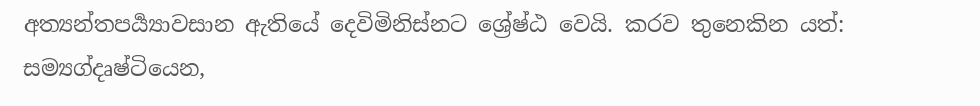අත්‍යන්තපර්‍ය්‍යාවසාන ඇතියේ දෙවිමිනිස්නට ශ්‍රේෂ්ඨ වෙයි. කරව තුනෙකින යත්: සම්‍යග්දෘෂ්ටියෙන,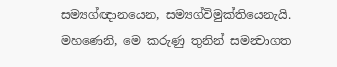සම්‍යග්ඥානයෙන, සම්‍යග්විමුක්තියෙනැයි. මහණෙනි, මෙ කරුණු තුනින් සමන්‍වාගත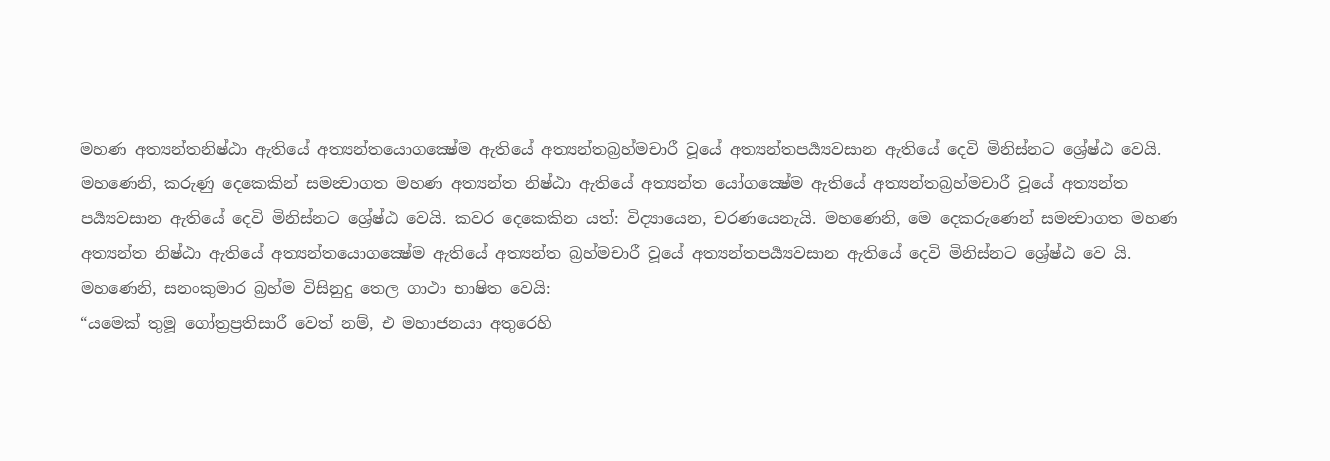මහණ අත්‍යන්තනිෂ්ඨා ඇතියේ අත්‍යන්තයොගක්‍ෂේම ඇතියේ අත්‍යන්තබ්‍රහ්මචාරී වූයේ අත්‍යන්තපර්‍ය්‍යවසාන ඇතියේ දෙවි මිනිස්නට ශ්‍රේෂ්ඨ වෙයි.
මහණෙනි, කරුණු දෙකෙකින් සමන්‍වාගත මහණ අත්‍යන්ත නිෂ්ඨා ඇතියේ අත්‍යන්ත යෝගක්‍ෂේම ඇතියේ අත්‍යන්තබ්‍රහ්මචාරී වූයේ අත්‍යන්ත පර්‍ය්‍යවසාන ඇතියේ දෙවි මිනිස්නට ශ්‍රේෂ්ඨ වෙයි. කවර දෙකෙකින යත්: විද්‍යායෙන, චරණයෙනැයි. මහණෙනි, මෙ දෙකරුණෙන් සමන්‍වාගත මහණ අත්‍යන්ත නිෂ්ඨා ඇතියේ අත්‍යන්තයොගක්‍ෂේම ඇතියේ අත්‍යන්ත බ්‍රහ්මචාරී වූයේ අත්‍යන්තපර්‍ය්‍යවසාන ඇතියේ දෙවි මිනිස්නට ශ්‍රේෂ්ඨ වෙ යි.
මහණෙනි, සනංකුමාර බ්‍රහ්ම විසිනුදු තෙල ගාථා භාෂිත වෙයි:
“යමෙක් තුමූ ගෝත්‍රප්‍රතිසාරී වෙත් නම්, එ මහාජනයා අතුරෙහි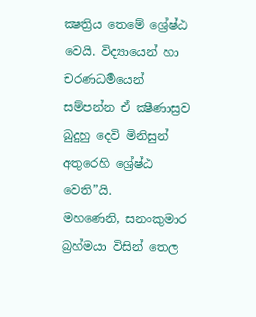ක්‍ෂත්‍රිය තෙමේ ශ්‍රේෂ්ඨ වෙයි. විද්‍යායෙන් හා චරණධර්‍මයෙන් සම්පන්න ඒ ක්‍ෂීණාස්‍රව බුදුහු දෙවි මිනිසුන් අතුරෙහි ශ්‍රේෂ්ඨ වෙති”යි.
මහණෙනි, සනංකුමාර බ්‍රහ්මයා විසින් තෙල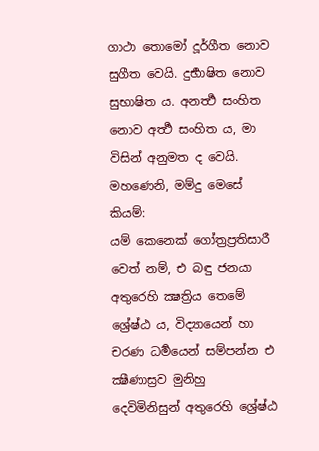ගාථා තොමෝ දූර්ගීත නොව සුගීත වෙයි. දුර්‍භාෂිත නොව සුභාෂිත ය. අනර්‍ත්‍ථ සංහිත නොව අර්‍ත්‍ථ සංහිත ය, මා විසින් අනුමත ද වෙයි. මහණෙනි, මම්දු මෙසේ කියම්:
යම් කෙනෙක් ගෝත්‍රප්‍රතිසාරී වෙත් නම්, එ බඳු ජනයා අතුරෙහි ක්‍ෂත්‍රිය තෙමේ ශ්‍රේෂ්ඨ ය, විද්‍යායෙන් හා චරණ ධර්‍මයෙන් සම්පන්න එ ක්‍ෂීණාස්‍රව මුනිහු දෙවිමිනිසුන් අතුරෙහි ශ්‍රේෂ්ඨ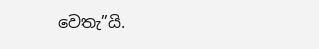වෙතැ”යි.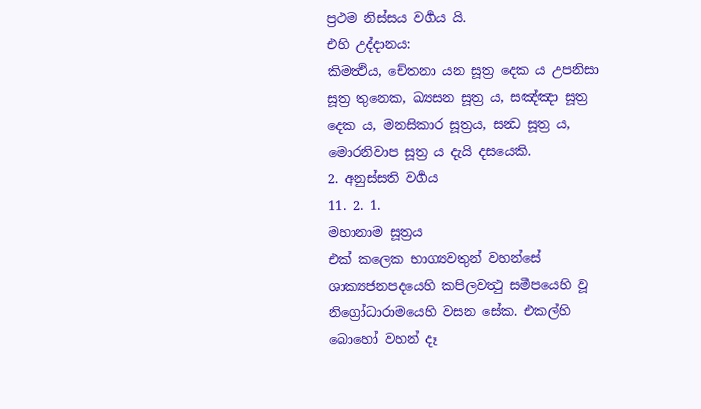ප්‍රථම නිස්සය වර්‍ගය යි.
එහි උද්දානය:
කිමත්‍ථිය, චේතනා යන සූත්‍ර දෙක ය උපනිසා සූත්‍ර තුනෙක, ඛ්‍යසන සූත්‍ර ය, සඤ්ඤා සූත්‍ර දෙක ය, මනසිකාර සූත්‍රය, සන්‍ධ සූත්‍ර ය, මොරනිවාප සූත්‍ර ය දැයි දසයෙකි.
2. අනුස්සති වර්‍ගය
11. 2. 1.
මහානාම සූත්‍රය
එක් කලෙක භාග්‍යවතුන් වහන්සේ ශාක්‍යජනපදයෙහි කපිලවත්‍ථු සමීපයෙහි වූ නිග්‍රෝධාරාමයෙහි වසන සේක. එකල්හි බොහෝ වහන් දෑ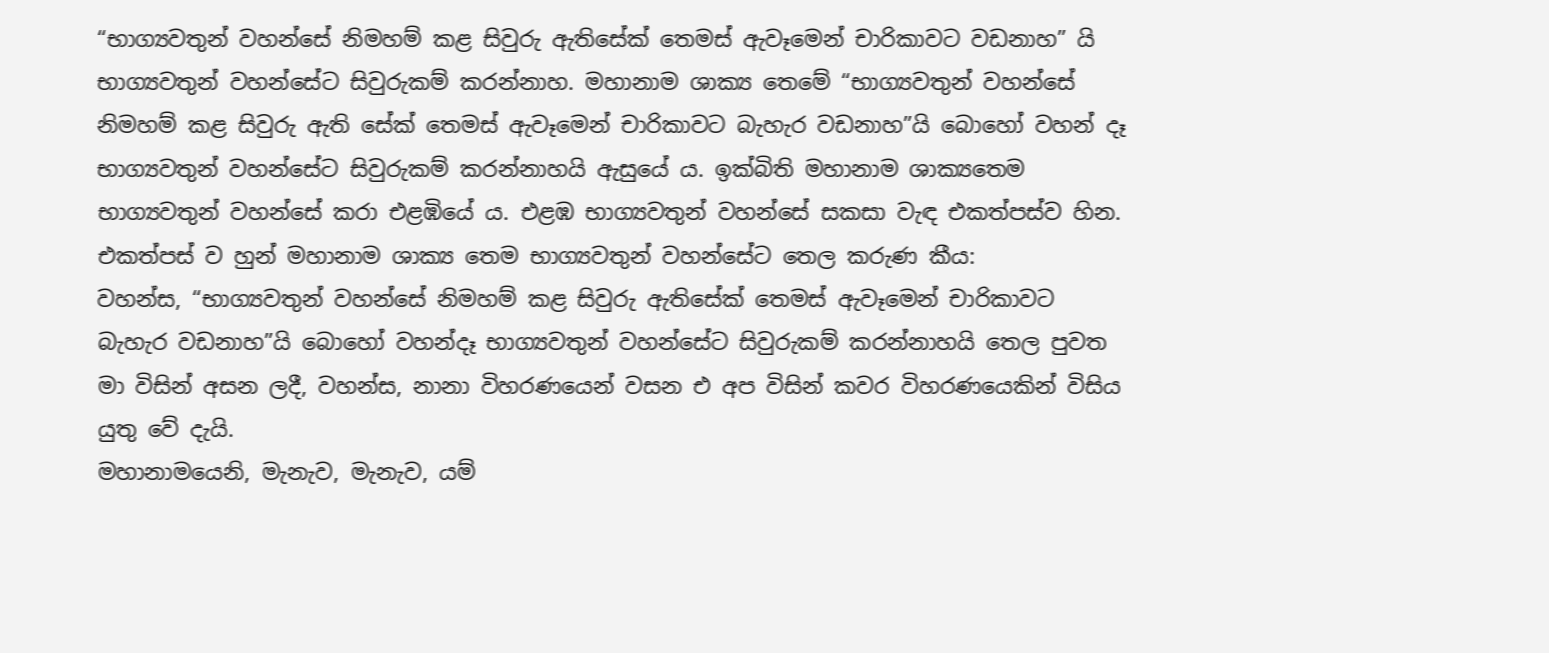“භාග්‍යවතුන් වහන්සේ නිමහම් කළ සිවුරු ඇතිසේක් තෙමස් ඇවෑමෙන් චාරිකාවට වඩනාහ” යි භාග්‍යවතුන් වහන්සේට සිවුරුකම් කරන්නාහ. මහානාම ශාක්‍ය තෙමේ “භාග්‍යවතුන් වහන්සේ නිමහම් කළ සිවුරු ඇති සේක් තෙමස් ඇවෑමෙන් චාරිකාවට බැහැර වඩනාහ”යි බොහෝ වහන් දෑ භාග්‍යවතුන් වහන්සේට සිවුරුකම් කරන්නාහයි ඇසුයේ ය. ඉක්බිති මහානාම ශාක්‍යතෙම භාග්‍යවතුන් වහන්සේ කරා එළඹියේ ය. එළඹ භාග්‍යවතුන් වහන්සේ සකසා වැඳ එකත්පස්ව හින. එකත්පස් ව හුන් මහානාම ශාක්‍ය තෙම භාග්‍යවතුන් වහන්සේට තෙල කරුණ කීය:
වහන්ස, “භාග්‍යවතුන් වහන්සේ නිමහම් කළ සිවුරු ඇතිසේක් තෙමස් ඇවෑමෙන් චාරිකාවට බැහැර වඩනාහ”යි බොහෝ වහන්දෑ භාග්‍යවතුන් වහන්සේට සිවුරුකම් කරන්නාහයි තෙල පුවත මා විසින් අසන ලදී, වහන්ස, නානා විහරණයෙන් වසන එ අප විසින් කවර විහරණයෙකින් විසිය යුතු වේ දැයි.
මහානාමයෙනි, මැනැව, මැනැව, යම්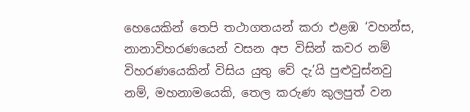හෙයෙකින් තෙපි තථාගතයන් කරා එළඹ ‘වහන්ස, නානාවිහරණයෙන් වසන අප විසින් කවර නම් විහරණයෙකින් විසිය යුතු වේ දැ’යි පුළුවුස්නවු නම්, මහනාමයෙකි, තෙල කරුණ කුලපුත් වන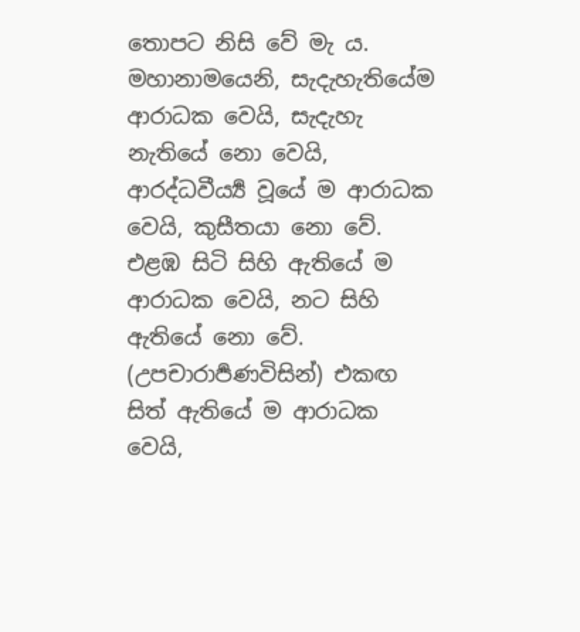තොපට නිසි වේ මැ ය.
මහානාමයෙනි, සැදැහැතියේම ආරාධක වෙයි, සැදැහැ නැතියේ නො වෙයි, ආරද්ධවීර්‍ය්‍ය වූයේ ම ආරාධක වෙයි, කුසීතයා නො වේ. එළඹ සිටි සිහි ඇතියේ ම ආරාධක වෙයි, නට සිහි ඇතියේ නො වේ. (උපචාරාර්‍පණවිසින්) එකඟ සිත් ඇතියේ ම ආරාධක වෙයි,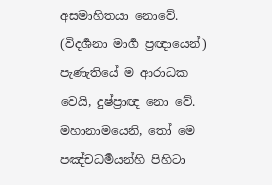අසමාහිතයා නොවේ. (විදර්‍ශනා මාර්‍ග ප්‍රඥායෙන්) පැණැතියේ ම ආරාධක වෙයි, දුෂ්ප්‍රාඥ නො වේ. මහානාමයෙනි, තෝ මෙ පඤ්චධර්‍මයන්හි පිහිටා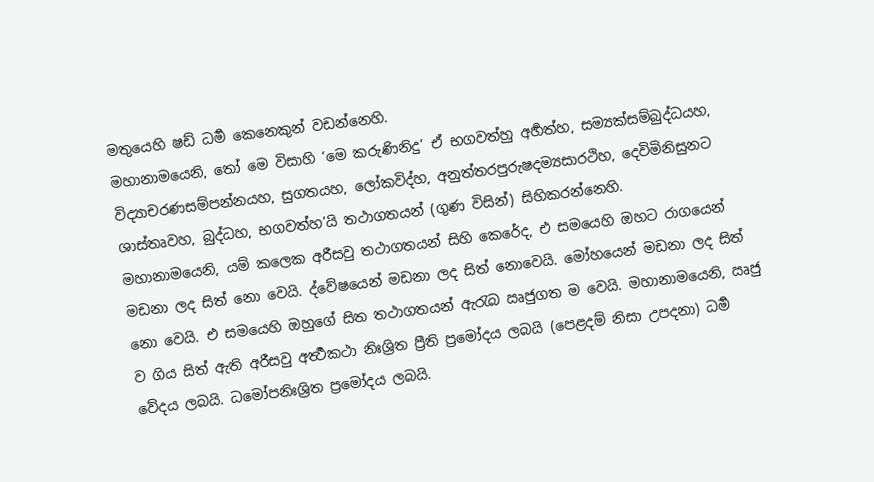මතුයෙහි ෂඩ් ධර්‍ම කෙනෙකුන් වඩන්නෙහි.
මහානාමයෙනි, තෝ මෙ විසාහි ‘මෙ කරුණිනිදු’ ඒ භගවත්හු අර්‍හත්හ, සම්‍යක්සම්බුද්ධයහ, විද්‍යාචරණසම්පන්නයහ, සුගතයහ, ලෝකවිද්හ, අනුත්තරපුරුෂදම්‍යසාරථිහ, දෙවිමිනිසුනට ශාස්තෘවහ, බුද්ධහ, භගවත්හ’යි තථාගතයන් (ගුණ විසින්) සිහිකරන්නෙහි.
මහානාමයෙනි, යම් කලෙක අරීසවු තථාගතයන් සිහි කෙරේද, එ සමයෙහි ඔහට රාගයෙන් මඩනා ලද සිත් නො වෙයි. ද්වේෂයෙන් මඩනා ලද සිත් නොවෙයි. මෝහයෙන් මඩනා ලද සිත් නො වෙයි. එ සමයෙහි ඔහුගේ සිත තථාගතයන් ඇරැබ ඍජුගත ම වෙයි. මහානාමයෙනි, ඍජු ව ගිය සිත් ඇති අරීසවු අර්‍ත්‍ථකථා නිඃශ්‍රිත ප්‍රීති ප්‍රමෝදය ලබයි (පෙළදම් නිසා උපදනා) ධර්‍ම වේදය ලබයි. ධමෝපනිඃශ්‍රිත ප්‍රමෝදය ලබයි.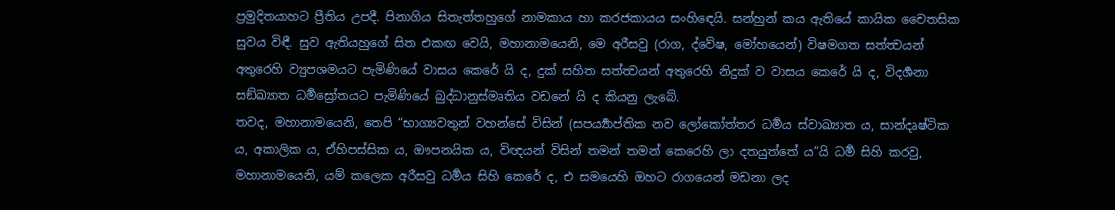ප්‍රමුදිතයාහට ප්‍රීතිය උපදී. පිනාගිය සිතැත්තහුගේ නාමකාය හා කරජකායය සංහිඳෙයි. සන්හුන් කය ඇතියේ කායික චෛතසික සුවය විඳී. සුව ඇතියහුගේ සිත එකඟ වෙයි, මහානාමයෙනි, මෙ අරීසවු (රාග, ද්වේෂ, මෝහයෙන්) විෂමගත සත්ත්‍වයන් අතුරෙහි ව්‍යුපශමයට පැමිණියේ වාසය කෙරේ යි ද, දුක් සහිත සත්ත්‍වයන් අතුරෙහි නිදුක් ව වාසය කෙරේ යි ද, විදර්‍ශනා සඞ්ඛ්‍යාත ධර්‍මස්‍රෝතයට පැමිණියේ බුද්ධානුස්මෘතිය වඩනේ යි ද කියනු ලැබේ.
තවද, මහානාමයෙනි, තෙපි “භාග්‍යවතුන් වහන්සේ විසින් (සපර්‍ය්‍යාප්තික නව ලෝකෝත්තර ධර්‍මය ස්වාඛ්‍යාත ය, සාන්දෘෂ්ටික ය, අකාලික ය, ඒහිපස්සික ය, ඖපනයික ය, විඥයන් විසින් තමන් තමන් කෙරෙහි ලා දතයුත්තේ ය”යි ධර්‍ම සිහි කරවු, මහානාමයෙනි, යම් කලෙක අරීසවු ධර්‍මය සිහි කෙරේ ද, එ සමයෙහි ඔහට රාගයෙන් මඩනා ලද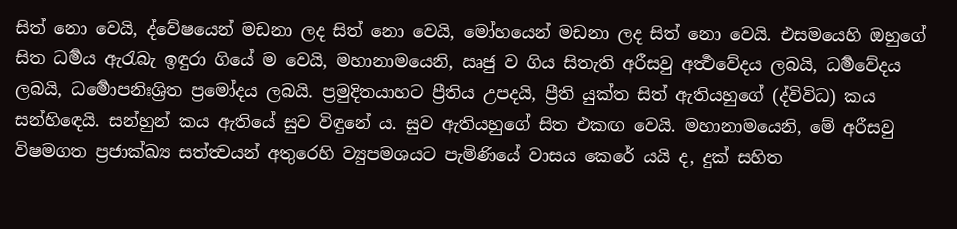සිත් නො වෙයි, ද්වේෂයෙන් මඩනා ලද සිත් නො වෙයි, මෝහයෙන් මඩනා ලද සිත් නො වෙයි. එසමයෙහි ඔහුගේ සිත ධර්‍මය ඇරැබැ ඉඳුරා ගියේ ම වෙයි, මහානාමයෙනි, ඍජු ව ගිය සිතැති අරීසවු අර්‍ත්‍ථවේදය ලබයි, ධර්‍මවේදය ලබයි, ධර්‍මොපනිඃශ්‍රිත ප්‍රමෝදය ලබයි. ප්‍රමුදිතයාහට ප්‍රීතිය උපදයි, ප්‍රීති යුක්ත සිත් ඇතියහුගේ (ද්විවිධ) කය සන්හිඳෙයි. සන්හුන් කය ඇතියේ සුව විඳුනේ ය. සුව ඇතියහුගේ සිත එකඟ වෙයි. මහානාමයෙනි, මේ අරීසවු විෂමගත ප්‍රජාක්ඛ්‍ය සත්ත්‍වයන් අතුරෙහි ව්‍යුපමශයට පැමිණියේ වාසය කෙරේ යයි ද, දුක් සහිත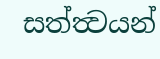සත්ත්‍වයන්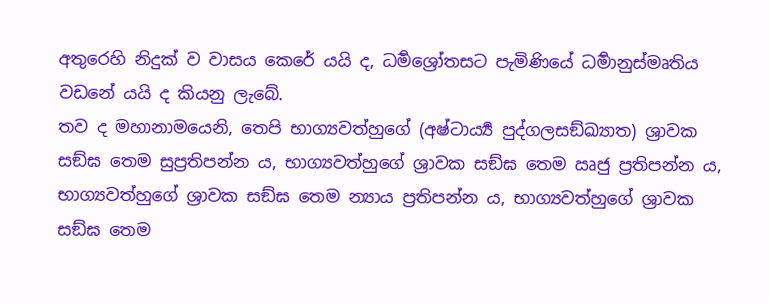අතුරෙහි නිදුක් ව වාසය කෙරේ යයි ද, ධර්‍මශ්‍රෝතසට පැමිණියේ ධර්‍මානුස්මෘතිය වඩනේ යයි ද කියනු ලැබේ.
තව ද මහානාමයෙනි, තෙපි භාග්‍යවත්හුගේ (අෂ්ටාර්‍ය්‍ය පුද්ගලසඞ්ඛ්‍යාත) ශ්‍රාවක සඞ්ඝ තෙම සුප්‍රතිපන්න ය, භාග්‍යවත්හුගේ ශ්‍රාවක සඞ්ඝ තෙම ඍජු ප්‍රතිපන්න ය, භාග්‍යවත්හුගේ ශ්‍රාවක සඞ්ඝ තෙම න්‍යාය ප්‍රතිපන්න ය, භාග්‍යවත්හුගේ ශ්‍රාවක සඞ්ඝ තෙම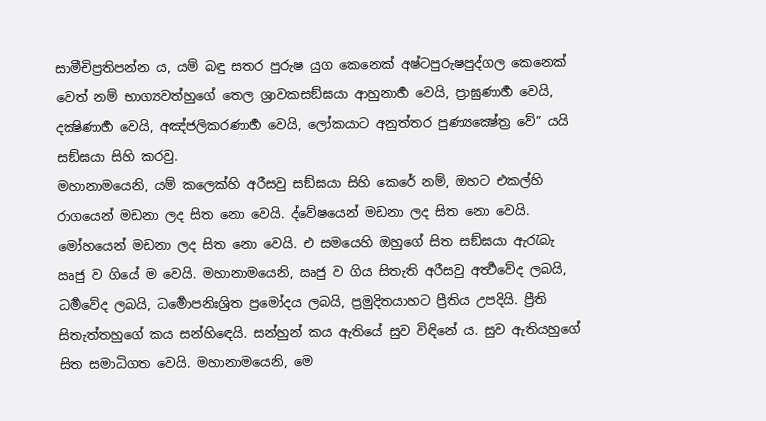සාමීචිප්‍රතිපන්න ය, යම් බඳු සතර පුරුෂ යුග කෙනෙක් අෂ්ටපුරුෂපුද්ගල කෙනෙක් වෙත් නම් භාග්‍යවත්හුගේ තෙල ශ්‍රාවකසඞ්ඝයා ආහුනාර්‍හ වෙයි, ප්‍රාඝුණාර්‍හ වෙයි, දක්‍ෂිණාර්‍හ වෙයි, අඤ්ජලිකරණාර්‍හ වෙයි, ලෝකයාට අනුත්තර පුණ්‍යක්‍ෂේත්‍ර වේ” යයි සඞ්ඝයා සිහි කරවු.
මහානාමයෙනි, යම් කලෙක්හි අරීසවු සඞ්ඝයා සිහි කෙරේ නම්, ඔහට එකල්හි රාගයෙන් මඩනා ලද සිත නො වෙයි. ද්වේෂයෙන් මඩනා ලද සිත නො වෙයි. මෝහයෙන් මඩනා ලද සිත නො වෙයි. එ සමයෙහි ඔහුගේ සිත සඞ්ඝයා ඇරැබැ ඍජු ව ගියේ ම වෙයි. මහානාමයෙනි, ඍජු ව ගිය සිතැති අරීසවු අර්‍ත්‍ථවේද ලබයි, ධර්‍මවේද ලබයි, ධර්‍මොපනිඃශ්‍රිත ප්‍රමෝදය ලබයි, ප්‍රමුදිතයාහට ප්‍රීතිය උපදියි. ප්‍රීති සිතැත්තහුගේ කය සන්හිඳෙයි. සන්හුන් කය ඇතියේ සුව විඳිනේ ය. සුව ඇතියහුගේ සිත සමාධිගත වෙයි. මහානාමයෙනි, මෙ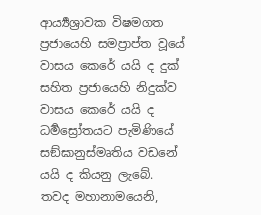ආර්‍ය්‍යශ්‍රාවක විෂමගත ප්‍රජායෙහි සමප්‍රාප්ත වූයේ වාසය කෙරේ යයි ද දුක් සහිත ප්‍රජායෙහි නිදුක්ව වාසය කෙරේ යයි ද ධර්‍මස්‍රෝතයට පැමිණියේ සඞ්ඝානුස්මෘතිය වඩනේ යයි ද කියනු ලැබේ.
තවද මහානාමයෙනි,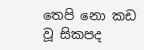තෙපි නො කඩ වූ සිකපද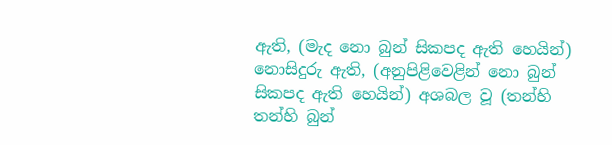ඇති, (මැද නො බුන් සිකපද ඇති හෙයින්) නොසිදුරු ඇති, (අනුපිළිවෙළින් නො බුන් සිකපද ඇති හෙයින්) අශබල වූ (තන්හි තන්හි බුන්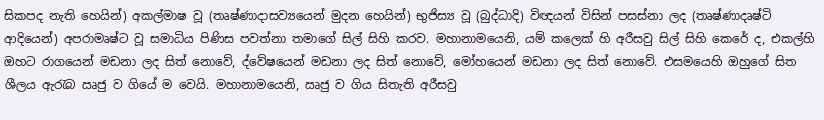සිකපද නැති හෙයින්) අකල්මාෂ වූ (තෘෂ්ණාදාසව්‍යයෙන් මුදන හෙයින්) භුජිස්‍ය වූ (බුද්ධාදි) විඥයන් විසින් පසස්නා ලද (තෘෂ්ණාදෘෂ්ටි ආදියෙන්) අපරාමෘෂ්ට වූ සමාධිය පිණිස පවත්නා තමාගේ සිල් සිහි කරව. මහානාමයෙනි, යම් කලෙක් හි අරීසවු සිල් සිහි කෙරේ ද, එකල්හි ඔහට රාගයෙන් මඩනා ලද සිත් නොවේ, ද්වේෂයෙන් මඩනා ලද සිත් නොවේ, මෝහයෙන් මඩනා ලද සිත් නොවේ. එසමයෙහි ඔහුගේ සිත ශීලය ඇරැබ ඍජු ව ගියේ ම වෙයි. මහානාමයෙනි, ඍජු ව ගිය සිතැති අරීසවු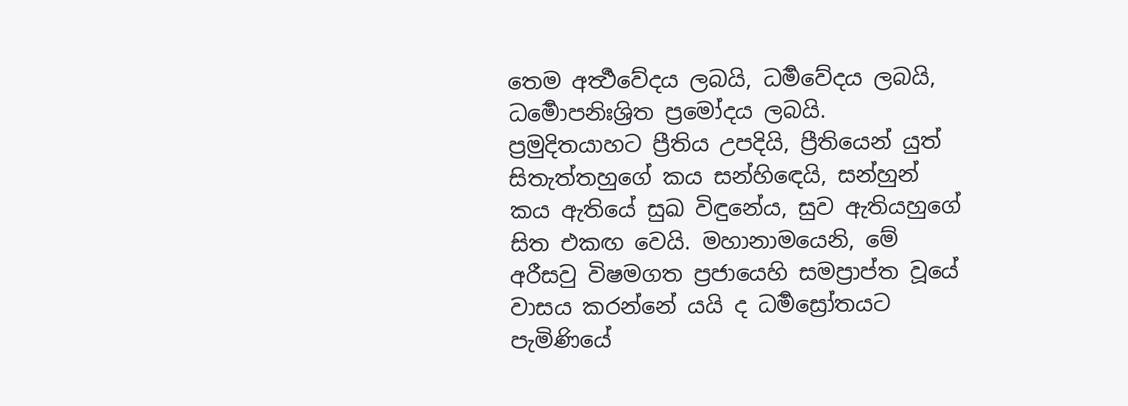තෙම අර්‍ත්‍ථවේදය ලබයි, ධර්‍මවේදය ලබයි, ධර්‍මොපනිඃශ්‍රිත ප්‍රමෝදය ලබයි. ප්‍රමුදිතයාහට ප්‍රීතිය උපදියි, ප්‍රීතියෙන් යුත් සිතැත්තහුගේ කය සන්හිඳෙයි, සන්හුන් කය ඇතියේ සුඛ විඳුනේය, සුව ඇතියහුගේ සිත එකඟ වෙයි. මහානාමයෙනි, මේ අරීසවු විෂමගත ප්‍රජායෙහි සමප්‍රාප්ත වූයේ වාසය කරන්නේ යයි ද ධර්‍මස්‍රෝතයට පැමිණියේ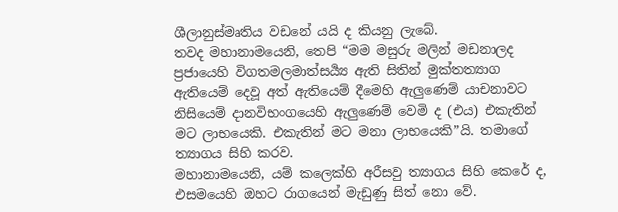ශීලානුස්මෘතිය වඩනේ යයි ද කියනු ලැබේ.
තවද මහානාමයෙනි, තෙපි “මම මසුරු මලින් මඩනාලද ප්‍රජායෙහි විගතමලමාත්සර්‍ය්‍ය ඇති සිතින් මුක්තත්‍යාග ඇතියෙම් දෙවූ අත් ඇතියෙම් දීමෙහි ඇලුණෙම් යාචනාවට නිසියෙම් දානවිභංගයෙහි ඇලුණෙම් වෙමි ද (එය) එකැතින් මට ලාභයෙකි. එකැතින් මට මනා ලාභයෙකි”යි. තමාගේ ත්‍යාගය සිහි කරව.
මහානාමයෙනි, යම් කලෙක්හි අරීසවු ත්‍යාගය සිහි කෙරේ ද, එසමයෙහි ඔහට රාගයෙන් මැඩුණු සිත් නො වේ.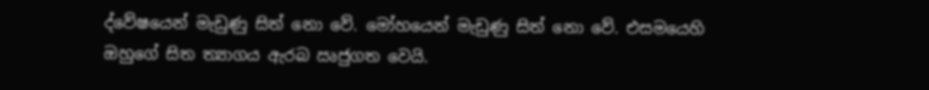ද්වේෂයෙන් මැඩුණු සිත් නො වේ. මෝහයෙන් මැඩුණු සිත් නො වේ. එසමයෙහි ඔහුගේ සිත ත්‍යාගය ඇරබ ඍජුගත වෙයි.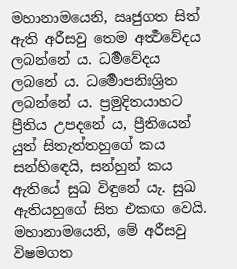මහානාමයෙනි, ඍජුගත සිත් ඇති අරීසවු තෙම අර්‍ත්‍ථවේදය ලබන්නේ ය. ධර්‍මවේදය ලබනේ ය. ධර්‍මොපනිඃශ්‍රිත ලබන්නේ ය. ප්‍රමුදිතයාහට ප්‍රීතිය උපදනේ ය, ප්‍රීතියෙන් යුත් සිතැත්තහුගේ කය සන්හිඳෙයි, සන්හුන් කය ඇතියේ සුඛ විඳුනේ යැ. සුඛ ඇතියහුගේ සිත එකඟ වෙයි. මහානාමයෙනි, මේ අරීසවු විෂමගත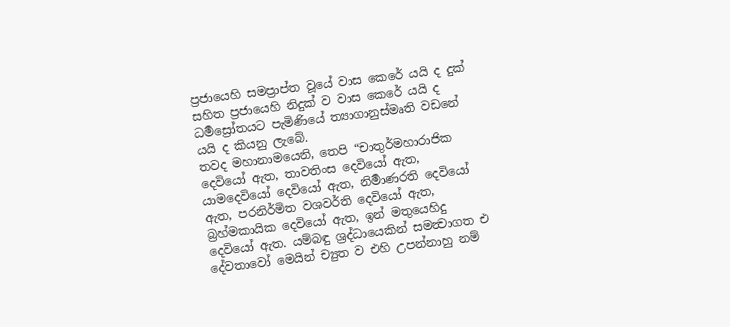ප්‍රජායෙහි සමප්‍රාප්ත වූයේ වාස කෙරේ යයි ද දුක් සහිත ප්‍රජායෙහි නිදුක් ව වාස කෙරේ යයි ද ධර්‍මස්‍රෝතයට පැමිණියේ ත්‍යාගානුස්මෘති වඩනේ යයි ද කියනු ලැබේ.
තවද මහානාමයෙනි, තෙපි “චාතුර්මහාරාජික දෙවියෝ ඇත, තාවතිංස දෙවියෝ ඇත, යාමදෙවියෝ දෙවියෝ ඇත, නිර්‍මාණරති දෙවියෝ ඇත, පරනිර්මිත වශවර්ති දෙවියෝ ඇත, බ්‍රහ්මකායික දෙවියෝ ඇත, ඉන් මතුයෙහිදු දෙවියෝ ඇත. යම්බඳු ශ්‍රද්ධායෙකින් සමන්‍වාගත එ දේවතාවෝ මෙයින් ච්‍යුත ව එහි උපන්නාහු නම්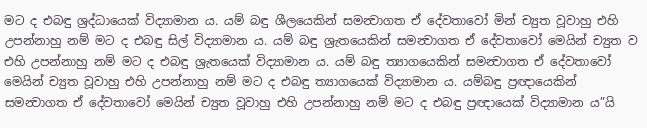මට ද එබඳු ශ්‍රද්ධායෙක් විද්‍යාමාන ය. යම් බඳු ශීලයෙකින් සමන්‍වාගත ඒ දේවතාවෝ මින් ච්‍යුත වූවාහු එහි උපන්නාහු නම් මට ද එබඳු සිල් විද්‍යාමාන ය. යම් බඳු ශ්‍රැතයෙකින් සමන්‍වාගත ඒ දේවතාවෝ මෙයින් ච්‍යුත ව එහි උපන්නාහු නම් මට ද එබඳු ශ්‍රැතයෙක් විද්‍යාමාන ය. යම් බඳු ත්‍යාගයෙකින් සමන්‍වාගත ඒ දේවතාවෝ මෙයින් ච්‍යුත වූවාහු එහි උපන්නාහු නම් මට ද එබඳු ත්‍යාගයෙක් විද්‍යාමාන ය. යම්බඳු ප්‍රඥායෙකින් සමන්‍වාගත ඒ දේවතාවෝ මෙයින් ච්‍යුත වූවාහු එහි උපන්නාහු නම් මට ද එබඳු ප්‍රඥායෙක් විද්‍යාමාන ය”යි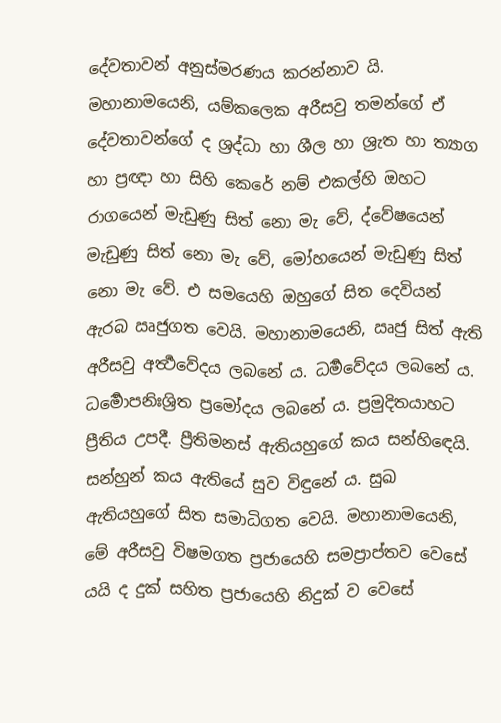දේවතාවන් අනුස්මරණය කරන්නාව යි.
මහානාමයෙනි, යම්කලෙක අරීසවු තමන්ගේ ඒ දේවතාවන්ගේ ද ශ්‍රද්ධා හා ශීල හා ශ්‍රැත හා ත්‍යාග හා ප්‍රඥා හා සිහි කෙරේ නම් එකල්හි ඔහට රාගයෙන් මැඩුණු සිත් නො මැ වේ, ද්වේෂයෙන් මැඩුණු සිත් නො මැ වේ, මෝහයෙන් මැඩුණු සිත් නො මැ වේ. එ සමයෙහි ඔහුගේ සිත දෙවියන් ඇරබ ඍජුගත වෙයි. මහානාමයෙනි, ඍජු සිත් ඇති අරීසවු අර්‍ත්‍ථවේදය ලබනේ ය. ධර්‍මවේදය ලබනේ ය. ධර්‍මොපනිඃශ්‍රිත ප්‍රමෝදය ලබනේ ය. ප්‍රමුදිතයාහට ප්‍රීතිය උපදී. ප්‍රීතිමනස් ඇතියහුගේ කය සන්හිඳෙයි. සන්හුන් කය ඇතියේ සුව විඳුනේ ය. සුඛ ඇතියහුගේ සිත සමාධිගත වෙයි. මහානාමයෙනි, මේ අරීසවු විෂමගත ප්‍රජායෙහි සමප්‍රාප්තව වෙසේ යයි ද දුක් සහිත ප්‍රජායෙහි නිදුක් ව වෙසේ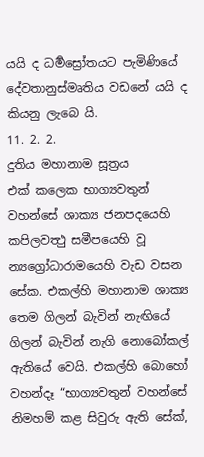යයි ද ධර්‍මස්‍රෝතයට පැමිණියේ දේවතානුස්මෘතිය වඩනේ යයි ද කියනු ලැබෙ යි.
11. 2. 2.
දුතිය මහානාම සූත්‍රය
එක් කලෙක භාග්‍යවතුන් වහන්සේ ශාක්‍ය ජනපදයෙහි කපිලවත්‍ථු සමීපයෙහි වූ න්‍යග්‍රෝධාරාමයෙහි වැඩ වසන සේක. එකල්හි මහානාම ශාක්‍ය තෙම ගිලන් බැවින් නැඟියේ ගිලන් බැවින් නැගි නොබෝකල් ඇතියේ වෙයි. එකල්හි බොහෝ වහන්දෑ “භාග්‍යවතුන් වහන්සේ නිමහම් කළ සිවුරු ඇති සේක්,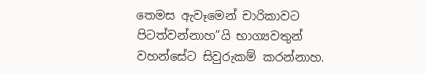තෙමස ඇවෑමෙන් චාරිකාවට පිටත්වන්නාහ”යි භාග්‍යවතුන් වහන්සේට සිවුරුකම් කරන්නාහ.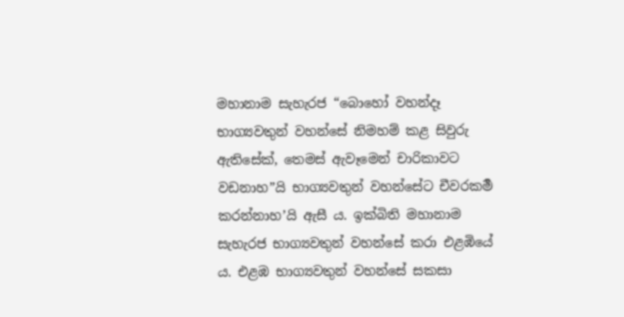මහානාම සැහැරජ “බොහෝ වහන්දෑ භාග්‍යවතුන් වහන්සේ නිමහම් කළ සිවුරු ඇතිසේක්, තෙමස් ඇවෑමෙන් චාරිකාවට වඩනාහ”යි භාග්‍යවතුන් වහන්සේට චීවරකර්‍ම කරන්නාහ’යි ඇසී ය. ඉක්බිති මහානාම සැහැරජ භාග්‍යවතුන් වහන්සේ කරා එළඹියේ ය. එළඹ භාග්‍යවතුන් වහන්සේ සකසා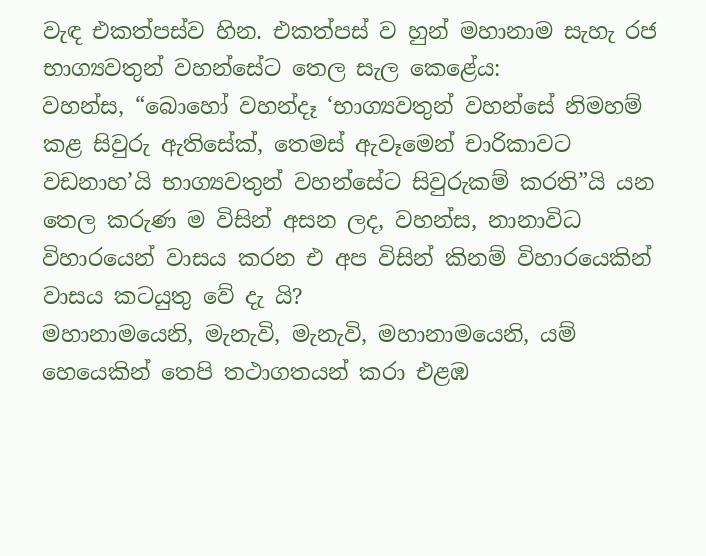වැඳ එකත්පස්ව හින. එකත්පස් ව හුන් මහානාම සැහැ රජ භාග්‍යවතුන් වහන්සේට තෙල සැල කෙළේය:
වහන්ස, “බොහෝ වහන්දෑ ‘භාග්‍යවතුන් වහන්සේ නිමහම් කළ සිවුරු ඇතිසේක්, තෙමස් ඇවෑමෙන් චාරිකාවට වඩනාහ’යි භාග්‍යවතුන් වහන්සේට සිවුරුකම් කරති”යි යන තෙල කරුණ ම විසින් අසන ලද, වහන්ස, නානාවිධ විහාරයෙන් වාසය කරන එ අප විසින් කිනම් විහාරයෙකින් වාසය කටයුතු වේ දැ යි?
මහානාමයෙනි, මැනැවි, මැනැවි, මහානාමයෙනි, යම් හෙයෙකින් තෙපි තථාගතයන් කරා එළඹ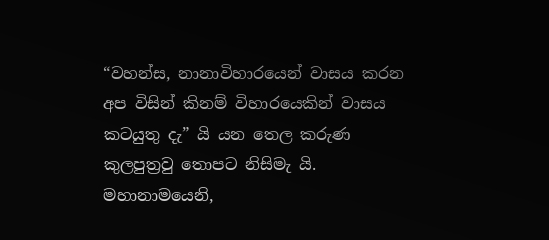“වහන්ස, නානාවිහාරයෙන් වාසය කරන අප විසින් කිනම් විහාරයෙකින් වාසය කටයුතු දැ” යි යන තෙල කරුණ කුලපුත්‍රවු තොපට නිසිමැ යි.
මහානාමයෙනි,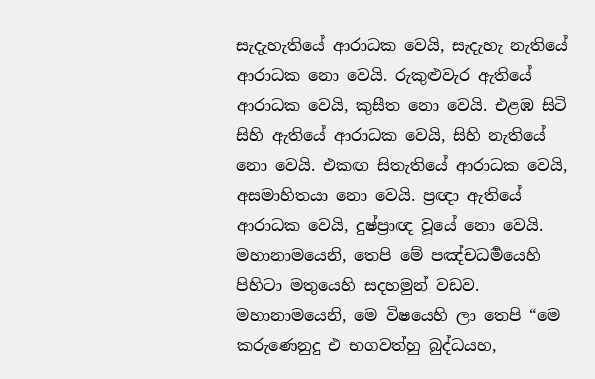සැදැහැතියේ ආරාධක වෙයි, සැදැහැ නැතියේ ආරාධක නො වෙයි. රුකුළුවැර ඇතියේ ආරාධක වෙයි, කුසීත නො වෙයි. එළඹ සිටි සිහි ඇතියේ ආරාධක වෙයි, සිහි නැතියේ නො වෙයි. එකඟ සිතැතියේ ආරාධක වෙයි, අසමාහිතයා නො වෙයි. ප්‍රඥා ඇතියේ ආරාධක වෙයි, දුෂ්ප්‍රාඥ වූයේ නො වෙයි. මහානාමයෙනි, තෙපි මේ පඤ්චධර්‍මයෙහි පිහිටා මතුයෙහි සදහමුන් වඩව.
මහානාමයෙනි, මෙ විෂයෙහි ලා තෙපි “මෙ කරුණෙනුදු එ භගවත්හු බුද්ධයහ,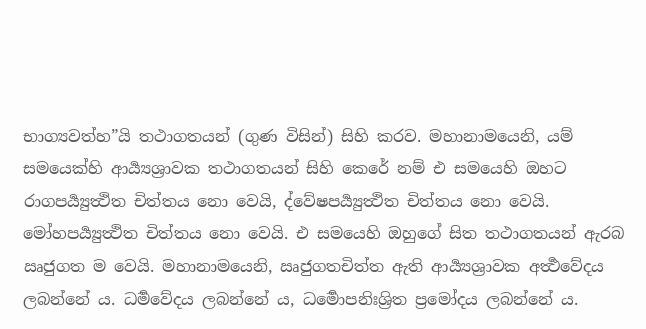භාග්‍යවත්හ”යි තථාගතයන් (ගුණ විසින්) සිහි කරව. මහානාමයෙනි, යම් සමයෙක්හි ආර්‍ය්‍යශ්‍රාවක තථාගතයන් සිහි කෙරේ නම් එ සමයෙහි ඔහට රාගපර්‍ය්‍යුත්‍ථිත චිත්තය නො වෙයි, ද්වේෂපර්‍ය්‍යුත්‍ථිත චිත්තය නො වෙයි. මෝහපර්‍ය්‍යුත්‍ථිත චිත්තය නො වෙයි. එ සමයෙහි ඔහුගේ සිත තථාගතයන් ඇරබ ඍජුගත ම වෙයි. මහානාමයෙනි, ඍජුගතචිත්ත ඇති ආර්‍ය්‍යශ්‍රාවක අර්‍ත්‍ථවේදය ලබන්නේ ය. ධර්‍මවේදය ලබන්නේ ය, ධර්‍මොපනිඃශ්‍රිත ප්‍රමෝදය ලබන්නේ ය.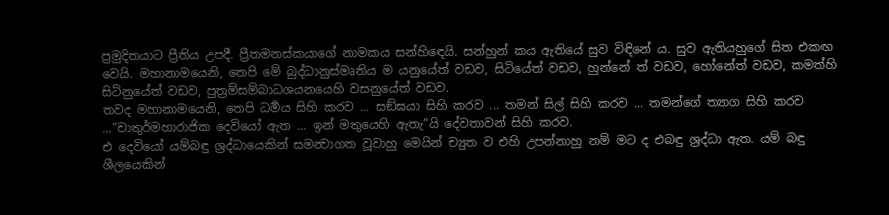ප්‍රමුදිතයාට ප්‍රීතිය උපදී. ප්‍රීතමනස්කයාගේ නාමකය සන්හිඳෙයි. සන්හුන් කය ඇතියේ සුව විඳිනේ ය. සුව ඇතියහුගේ සිත එකඟ වෙයි. මහානාමයෙනි, තෙපි මේ බුද්ධානුස්මෘතිය ම යනුයේත් වඩව, සිටියේත් වඩව, හුන්නේ ත් වඩව, හෝනේත් වඩව, කමත්හි සිටිනුයේත් වඩව, පුත්‍රම්සම්බාධශයනයෙහි වසනුයේත් වඩව.
තවද මහානාමයෙනි, තෙපි ධර්‍මය සිහි කරව ... සඞ්ඝයා සිහි කරව ... තමන් සිල් සිහි කරව ... තමන්ගේ ත්‍යාග සිහි කරව ...“චාතුර්මහාරාජික දෙවියෝ ඇත ... ඉන් මතුයෙහි ඇතැ”යි දේවතාවන් සිහි කරව.
එ දෙවියෝ යම්බඳු ශ්‍රද්ධායෙකින් සමන්‍වාගත වූවාහු මෙයින් ච්‍යුත ව එහි උපන්නාහු නම් මට ද එබඳු ශ්‍රද්ධා ඇත. යම් බඳු ශීලයෙකින්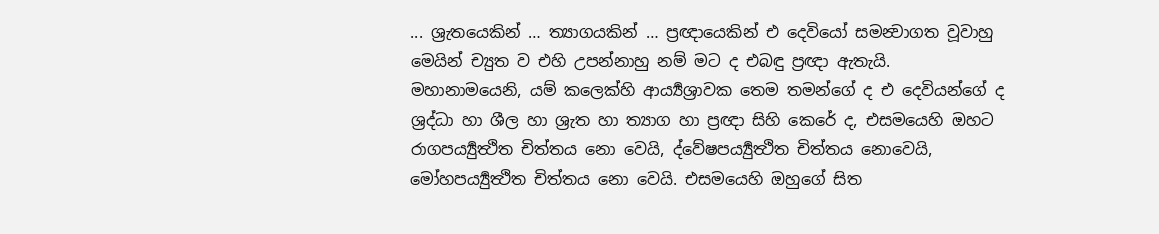... ශ්‍රැතයෙකින් … ත්‍යාගයකින් … ප්‍රඥායෙකින් එ දෙවියෝ සමන්‍වාගත වූවාහු මෙයින් ච්‍යුත ව එහි උපන්නාහු නම් මට ද එබඳු ප්‍රඥා ඇතැයි.
මහානාමයෙනි, යම් කලෙක්හි ආර්‍ය්‍යශ්‍රාවක තෙම තමන්ගේ ද එ දෙවියන්ගේ ද ශ්‍රද්ධා හා ශීල හා ශ්‍රැත හා ත්‍යාග හා ප්‍රඥා සිහි කෙරේ ද, එසමයෙහි ඔහට රාගපර්‍ය්‍යුත්‍ථිත චිත්තය නො වෙයි, ද්වේෂපර්‍ය්‍යුත්‍ථිත චිත්තය නොවෙයි, මෝහපර්‍ය්‍යුත්‍ථිත චිත්තය නො වෙයි. එසමයෙහි ඔහුගේ සිත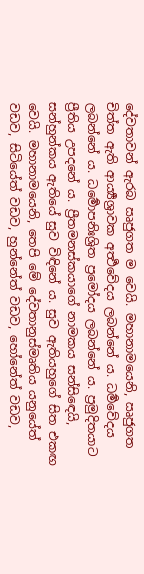දේවතාවන් ඇරබ ඍජුගත ම වෙයි. මහානාමයෙනි, ඍජුගත චිත්ත ඇති ආර්‍ය්‍යශ්‍රාවක අර්‍ත්‍ථවේදය ලබන්නේ ය. ධර්‍මවේදය ලබන්නේ ය. ධර්‍මොපනිඃශ්‍රිත ප්‍රමෝදය ලබන්නේ ය. ප්‍රමුදිතයාට ප්‍රීතිය උපදනේ ය. ප්‍රීතමනස්කයාගේ නාමකය සන්සිඳෙයි, සන්හුන්කය ඇතියේ සුව විඳිනේ ය. සුව ඇතියහුගේ සිත එකඟ වෙයි. මහානාමයෙනි, තෙපි මේ දේවතානුස්මෘතිය යනුයේත් වඩව, සිටියේත් වඩව, හුන්නේත් වඩව, හෝනේත් වඩව,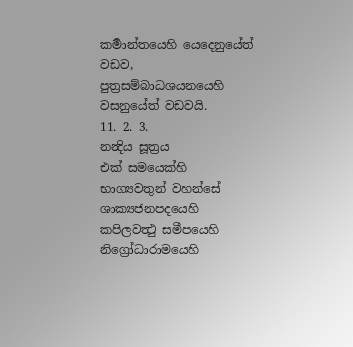කර්‍මාන්තයෙහි යෙදෙනුයේත් වඩව, පුත්‍රසම්බාධශයනයෙහි වසනුයේත් වඩවයි.
11. 2. 3.
නන්‍දිය සූත්‍රය
එක් සමයෙක්හි භාග්‍යවතුන් වහන්සේ ශාක්‍යජනපදයෙහි කපිලවත්‍ථු සමීපයෙහි නිග්‍රෝධාරාමයෙහි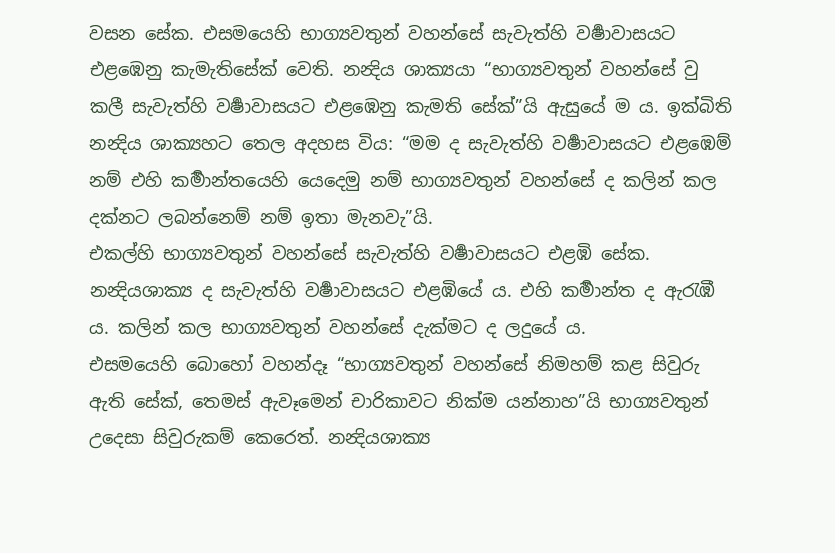වසන සේක. එසමයෙහි භාග්‍යවතුන් වහන්සේ සැවැත්හි වර්‍ෂාවාසයට එළඹෙනු කැමැතිසේක් වෙති. නන්‍දිය ශාක්‍යයා “භාග්‍යවතුන් වහන්සේ වු කලී සැවැත්හි වර්‍ෂාවාසයට එළඹෙනු කැමති සේක්”යි ඇසුයේ ම ය. ඉක්බිති නන්‍දිය ශාක්‍යහට තෙල අදහස විය: “මම ද සැවැත්හි වර්‍ෂාවාසයට එළඹෙම් නම් එහි කර්‍මාන්තයෙහි යෙදෙමු නම් භාග්‍යවතුන් වහන්සේ ද කලින් කල දක්නට ලබන්නෙම් නම් ඉතා මැනවැ”යි.
එකල්හි භාග්‍යවතුන් වහන්සේ සැවැත්හි වර්‍ෂාවාසයට එළඹි සේක. නන්‍දියශාක්‍ය ද සැවැත්හි වර්‍ෂාවාසයට එළඹියේ ය. එහි කර්‍මාන්ත ද ඇරැඹී ය. කලින් කල භාග්‍යවතුන් වහන්සේ දැක්මට ද ලදුයේ ය.
එසමයෙහි බොහෝ වහන්දෑ “භාග්‍යවතුන් වහන්සේ නිමහම් කළ සිවුරු ඇති සේක්, තෙමස් ඇවෑමෙන් චාරිකාවට නික්ම යන්නාහ”යි භාග්‍යවතුන් උදෙසා සිවුරුකම් කෙරෙත්. නන්‍දියශාක්‍ය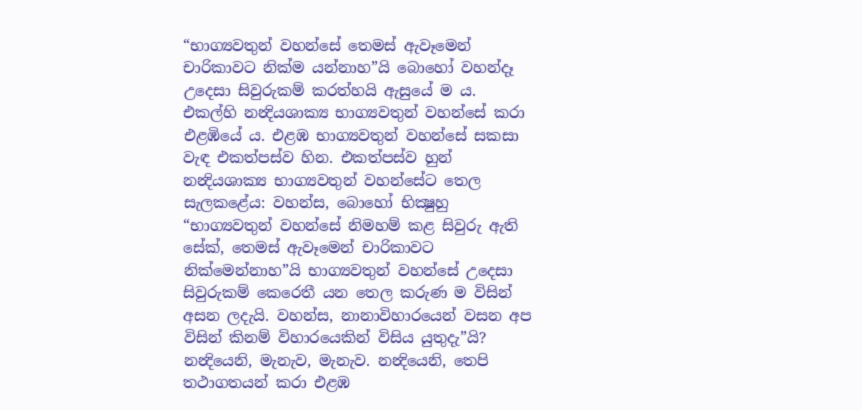“භාග්‍යවතුන් වහන්සේ තෙමස් ඇවෑමෙන් චාරිකාවට නික්ම යන්නාහ”යි බොහෝ වහන්දෑ උදෙසා සිවුරුකම් කරත්හයි ඇසුයේ ම ය. එකල්හි නන්‍දියශාක්‍ය භාග්‍යවතුන් වහන්සේ කරා එළඹියේ ය. එළඹ භාග්‍යවතුන් වහන්සේ සකසා වැඳ එකත්පස්ව හින. එකත්පස්ව හුන් නන්‍දියශාක්‍ය භාග්‍යවතුන් වහන්සේට තෙල සැලකළේය: වහන්ස, බොහෝ භික්‍ෂුහු “භාග්‍යවතුන් වහන්සේ නිමහම් කළ සිවුරු ඇති සේක්, තෙමස් ඇවෑමෙන් චාරිකාවට නික්මෙන්නාහ”යි භාග්‍යවතුන් වහන්සේ උදෙසා සිවුරුකම් කෙරෙතී යන තෙල කරුණ ම විසින් අසන ලදැයි. වහන්ස, නානාවිහාරයෙන් වසන අප විසින් කිනම් විහාරයෙකින් විසිය යුතුදැ”යි?
නන්‍දියෙනි, මැනැව, මැනැව. නන්‍දියෙනි, තෙපි තථාගතයන් කරා එළඹ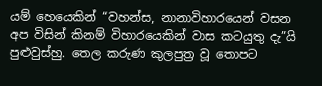යම් හෙයෙකින් “වහන්ස, නානාවිහාරයෙන් වසන අප විසින් කිනම් විහාරයෙකින් වාස කටයුතු දැ”යි පුළුවුස්හු. තෙල කරුණ කුලපුත්‍ර වූ තොපට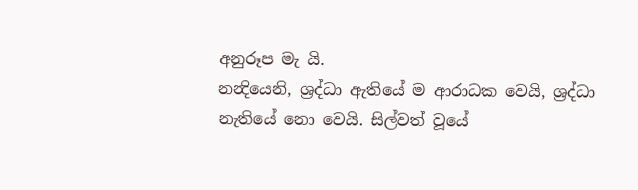අනුරූප මැ යි.
නන්‍දියෙනි, ශ්‍රද්ධා ඇතියේ ම ආරාධක වෙයි, ශ්‍රද්ධා නැතියේ නො වෙයි. සිල්වත් වූයේ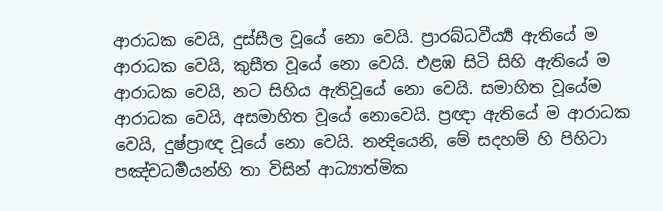ආරාධක වෙයි, දුස්සීල වූයේ නො වෙයි. ප්‍රාරබ්ධවීර්‍ය්‍ය ඇතියේ ම ආරාධක වෙයි, කුසීත වූයේ නො වෙයි. එළඹ සිටි සිහි ඇතියේ ම ආරාධක වෙයි, නට සිහිය ඇතිවූයේ නො වෙයි. සමාහිත වූයේම ආරාධක වෙයි, අසමාහිත වූයේ නොවෙයි. ප්‍රඥා ඇතියේ ම ආරාධක වෙයි, දුෂ්ප්‍රාඥ වූයේ නො වෙයි. නන්‍දියෙනි, මේ සදහම් හි පිහිටා පඤ්චධර්‍මයන්හි තා විසින් ආධ්‍යාත්මික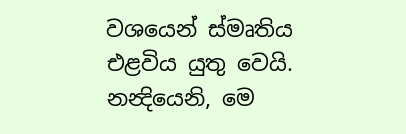වශයෙන් ස්මෘතිය එළවිය යුතු වෙයි.
නන්‍දියෙනි, මෙ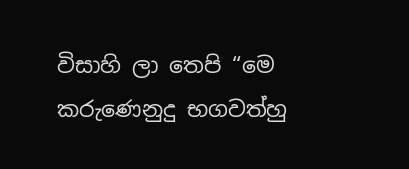විසාහි ලා තෙපි “මෙ කරුණෙනුදු භගවත්හු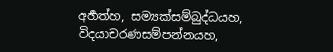අර්‍හත්හ, සම්‍යක්සම්බුද්ධයහ, විදයාචරණසම්පන්නයහ,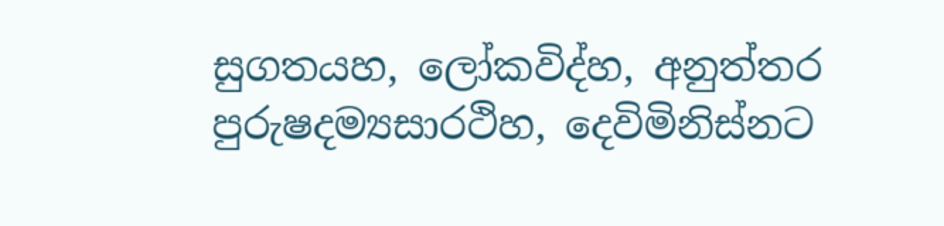සුගතයහ, ලෝකවිද්හ, අනුත්තර පුරුෂදම්‍යසාරථිහ, දෙවිමිනිස්නට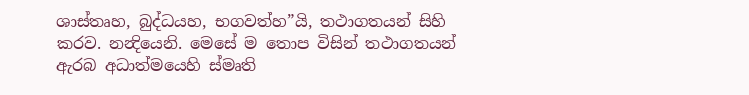ශාස්තෘහ, බුද්ධයහ, භගවත්හ”යි, තථාගතයන් සිහි කරව. නන්‍දියෙනි. මෙසේ ම තොප විසින් තථාගතයන් ඇරබ අධාත්මයෙහි ස්මෘති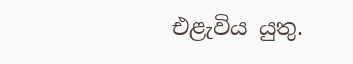එළැවිය යුතු.